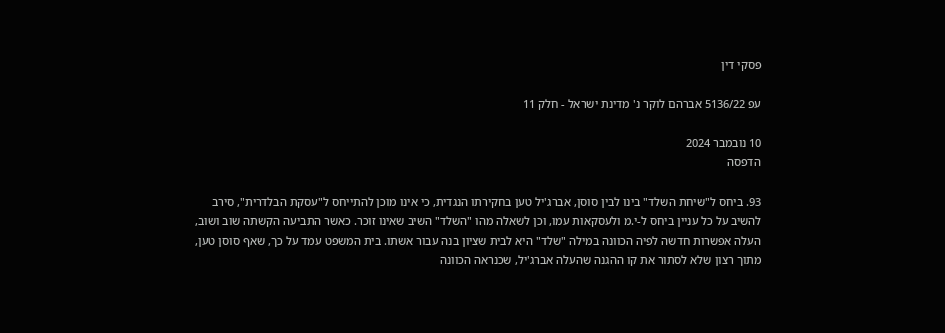פסקי דין

עפ 5136/22 אברהם לוקר נ' מדינת ישראל - חלק 11

10 נובמבר 2024
הדפסה

93. ביחס ל"שיחת השלד" בינו לבין סוסן, אברג'יל טען בחקירתו הנגדית, כי אינו מוכן להתייחס ל"עסקת הבלדרית", סירב להשיב על כל עניין ביחס ל-י.מ ולעסקאות עמו, וכן לשאלה מהו "השלד" השיב שאינו זוכר. כאשר התביעה הקשתה שוב ושוב, העלה אפשרות חדשה לפיה הכוונה במילה "שלד" היא לבית שציון בנה עבור אשתו. בית המשפט עמד על כך, שאף סוסן טען, מתוך רצון שלא לסתור את קו ההגנה שהעלה אברג'יל, שכנראה הכוונה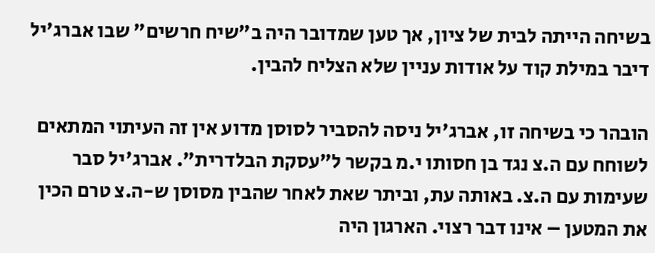בשיחה הייתה לבית של ציון, אך טען שמדובר היה ב"שיח חרשים" שבו אברג'יל דיבר במילת קוד על אודות עניין שלא הצליח להבין.

הובהר כי בשיחה זו, אברג'יל ניסה להסביר לסוסן מדוע אין זה העיתוי המתאים לשוחח עם ה.צ נגד בן חסותו י.מ בקשר ל"עסקת הבלדרית". אברג'יל סבר שעימות עם ה.צ. באותה עת, וביתר שאת לאחר שהבין מסוסן ש-ה.צ טרם הכין את המטען – אינו דבר רצוי. הארגון היה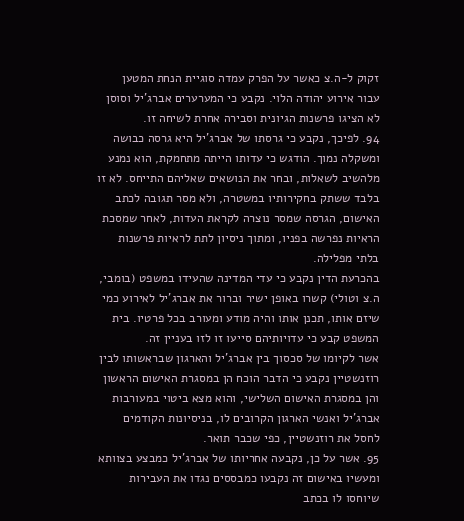זקוק ל-ה.צ כאשר על הפרק עמדה סוגיית הנחת המטען עבור אירוע יהודה הלוי. נקבע כי המערערים אברג'יל וסוסן לא הציגו פרשנות הגיונית וסבירה אחרת לשיחה זו.
94. לפיכך, נקבע כי גרסתו של אברג'יל היא גרסה כבושה ומשקלה נמוך. הודגש כי עדותו הייתה מתחמקת, הוא נמנע מלהשיב לשאלות, ובחר את הנושאים שאליהם התייחס. לא זו בלבד ששתק בחקירותיו במשטרה, ולא מסר תגובה לכתב האישום, הגרסה שמסר נוצרה לקראת העדות, לאחר שמסכת הראיות נפרשה בפניו, ומתוך ניסיון לתת לראיות פרשנות בלתי מפלילה.
בהכרעת הדין נקבע כי עדי המדינה שהעידו במשפט (בומבי, ה.צ וטולי) קשרו באופן ישיר וברור את אברג'יל לאירוע כמי שיזם אותו, תכנן אותו והיה מודע ומעורב בכל פרטיו. בית המשפט קבע כי עדויותיהם סייעו זו לזו בעניין זה.
אשר לקיומו של סכסוך בין אברג'יל והארגון שבראשותו לבין רוזנשטיין נקבע כי הדבר הוכח הן במסגרת האישום הראשון והן במסגרת האישום השלישי, והוא מצא ביטוי במעורבות אברג'יל ואנשי הארגון הקרובים לו, בניסיונות הקודמים לחסל את רוזנשטיין, כפי שכבר תואר.
95. אשר על כן, נקבעה אחריותו של אברג'יל כמבצע בצוותא ומעשיו באישום זה נקבעו כמבססים נגדו את העבירות שיוחסו לו בכתב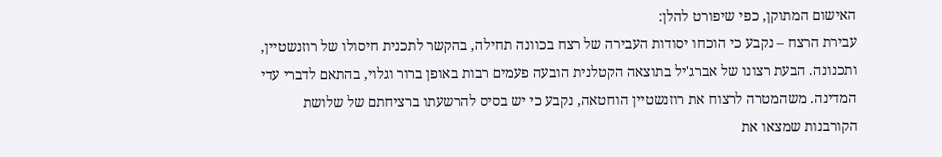האישום המתוקן, כפי שיפורט להלן:
עבירת הרצח – נקבע כי הוכחו יסודות העבירה של רצח בכוונה תחילה, בהקשר לתכנית חיסולו של רוזנשטיין, ותכנונה. הבעת רצונו של אברג'יל בתוצאה הקטלנית הובעה פעמים רבות באופן ברור וגלוי, בהתאם לדברי עדי המדינה. משהמטרה לרצוח את רוזנשטיין הוחטאה, נקבע כי יש בסיס להרשעתו ברציחתם של שלושת הקורבנות שמצאו את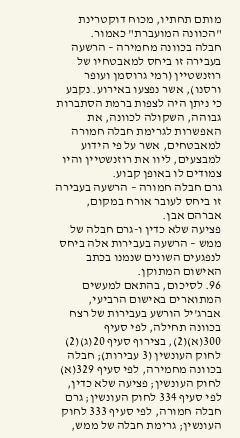מותם תחתיו, מכוח דוקטרינת "הכוונה המועברת" כאמור.
חבלה בכוונה מחמירה – הרשעה בעבירה זו ביחס למאבטחיו של רוזנשטיין (רמי גרוסמן ועופר ורסנו), אשר נפצעו באירוע. נקבע כי ניתן היה לצפות ברמת הסתברות גבוהה, השקולה לכוונה, את האפשרות לגרימת חבלה חמורה למאבטחים, אשר על פי הידוע למבצעים, ליוו את רוזנשטיין והיו צמודים לו באופן קבוע.
גרם חבלה חמורה – הרשעה בעבירה זו ביחס לעובר אורח במקום, אברהם אבן.
פציעה שלא כדין ו-גרם חבלה של ממש – הרשעה בעבירות אלה ביחס לנפגעים השונים שנמנו בכתב האישום המתוקן.
96. לסיכום, בהתאם למעשים המתוארים באישום הרביעי, אברג'יל הורשע בעבירות של רצח בכוונה תחילה, לפי סעיף 300(א)(2), בצירוף סעיף 20(ג)(2) לחוק העונשין (3 עבירות); חבלה בכוונה מחמירה, לפי סעיף 329(א) לחוק העונשין; פציעה שלא כדין, לפי סעיף 334 לחוק העונשין; גרם חבלה חמורה, לפי סעיף 333 לחוק העונשין; גרימת חבלה של ממש,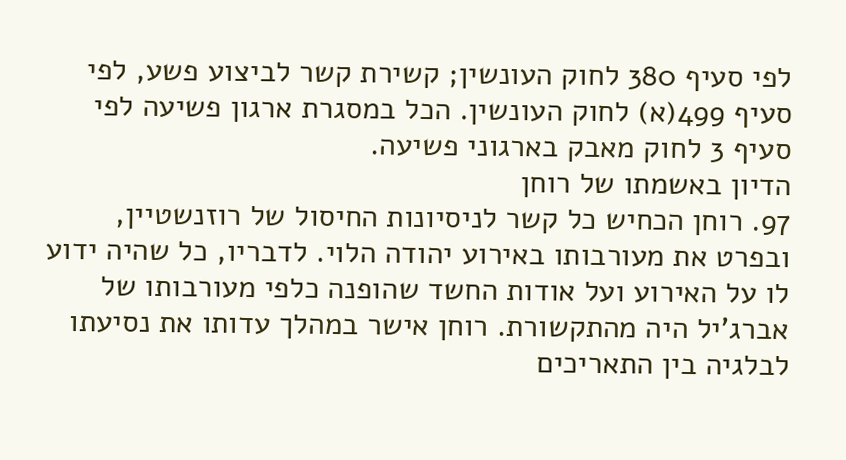לפי סעיף 380 לחוק העונשין; קשירת קשר לביצוע פשע, לפי סעיף 499(א) לחוק העונשין. הכל במסגרת ארגון פשיעה לפי סעיף 3 לחוק מאבק בארגוני פשיעה.
הדיון באשמתו של רוחן
97. רוחן הכחיש כל קשר לניסיונות החיסול של רוזנשטיין, ובפרט את מעורבותו באירוע יהודה הלוי. לדבריו, כל שהיה ידוע לו על האירוע ועל אודות החשד שהופנה כלפי מעורבותו של אברג'יל היה מהתקשורת. רוחן אישר במהלך עדותו את נסיעתו לבלגיה בין התאריכים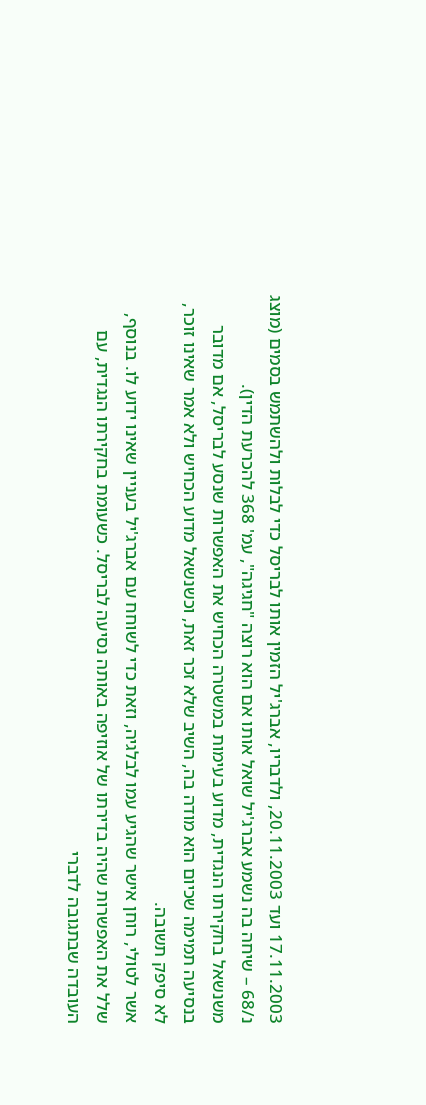17.11.2003 ועד 20.11.2003, ולדבריו, אברג'יל הזמין אותו לבריסל כדי לבלות ולהשתמש בסמים (מוצג נ/68 – שיחה בה נשמע אברג'יל שואל אותו אם הוא רוצה "חגיגה", עמ' 368 להכרעת הדין).
משנשאל בחקירתו הנגדית, מדוע בעימות במשטרה הכחיש את האפשרות שנסע לבריסל, אם מדובר בנסיעה תמימה שכיום הוא מודה בה, השיב שלא זכר זאת, וכשנשאל מדוע הכחיש ולא אמר שאינו זוכר, לא סיפק תשובה.
אשר לטולי, רוחן אישר שהגיע עמו לבלגיה, וזאת כדי לשוחח עם אברג'יל בעניין שאינו ידוע לו. בנוסף, שלל את האפשרות שהיה בדירתו של אוזיפה באותה נסיעה לבריסל. כשעומת בחקירתו הנגדית, עם העובדה שבתגובה לדברי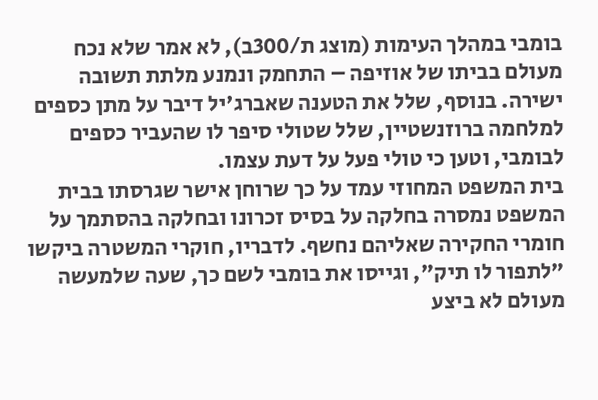בומבי במהלך העימות (מוצג ת/300ב), לא אמר שלא נכח מעולם בביתו של אוזיפה – התחמק ונמנע מלתת תשובה ישירה. בנוסף, שלל את הטענה שאברג'יל דיבר על מתן כספים למלחמה ברוזנשטיין, שלל שטולי סיפר לו שהעביר כספים לבומבי, וטען כי טולי פעל על דעת עצמו.
בית המשפט המחוזי עמד על כך שרוחן אישר שגרסתו בבית המשפט נמסרה בחלקה על בסיס זכרונו ובחלקה בהסתמך על חומרי החקירה שאליהם נחשף. לדבריו, חוקרי המשטרה ביקשו "לתפור לו תיק", וגייסו את בומבי לשם כך, שעה שלמעשה מעולם לא ביצע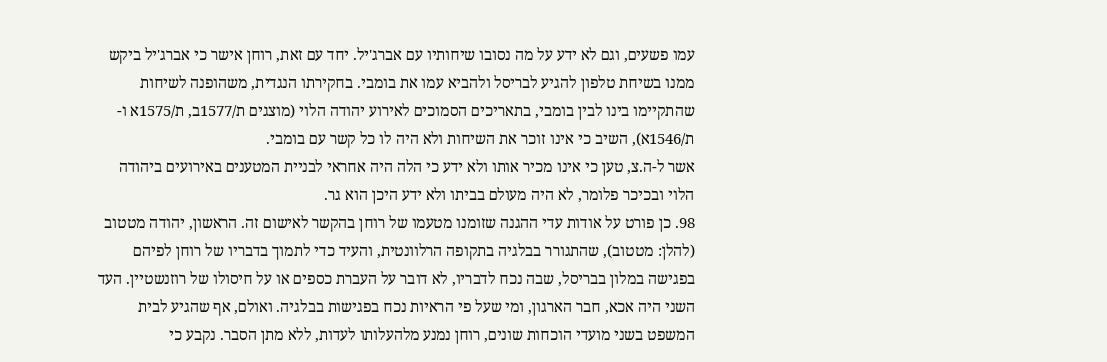עמו פשעים, וגם לא ידע על מה נסובו שיחותיו עם אברג'יל. יחד עם זאת, רוחן אישר כי אברג'יל ביקש ממנו בשיחת טלפון להגיע לבריסל ולהביא עמו את בומבי. בחקירתו הנגדית, משהופנה לשיחות שהתקיימו בינו לבין בומבי, בתאריכים הסמוכים לאירוע יהודה הלוי (מוצגים ת/1577ב, ת/1575א ו-ת/1546א), השיב כי אינו זוכר את השיחות ולא היה לו כל קשר עם בומבי.
אשר ל-ה.צ, טען כי אינו מכיר אותו ולא ידע כי הלה היה אחראי לבניית המטענים באירועים ביהודה הלוי ובכיכר פלומר, לא היה מעולם בביתו ולא ידע היכן הוא גר.
98. כן פורט על אודות עדי ההגנה שזומנו מטעמו של רוחן בהקשר לאישום זה. הראשון, יהודה מטטוב (להלן: מטטוב), שהתגורר בבלגיה בתקופה הרלוונטית, והעיד כדי לתמוך בדבריו של רוחן לפיהם בפגישה במלון בבריסל, שבה נכח לדבריו, לא דובר על העברת כספים או על חיסולו של רוזנשטיין. העד השני היה אכא, חבר הארגון, ומי שעל פי הראיות נכח בפגישות בבלגיה. ואולם, אף שהגיע לבית המשפט בשני מועדי הוכחות שונים, רוחן נמנע מלהעלותו לעדות, ללא מתן הסבר. נקבע כי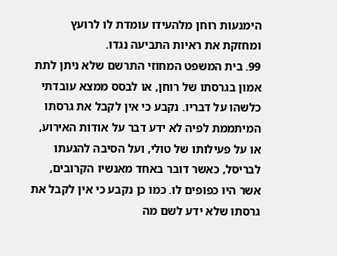הימנעות רוחן מלהעידו עומדת לו לרועץ ומחזקת את ראיות התביעה נגדו.
99. בית המשפט המחוזי התרשם שלא ניתן לתת אמון בגרסתו של רוחן, או לבסס ממצא עובדתי כלשהו על דבריו. נקבע כי אין לקבל את גרסתו המיתממת לפיה לא ידע דבר על אודות האירוע, או על פעילותו של טולי, ועל הסיבה להגעתו לבריסל, כאשר דובר באחד מאנשיו הקרובים, אשר היו כפופים לו. כמו כן נקבע כי אין לקבל את גרסתו שלא ידע לשם מה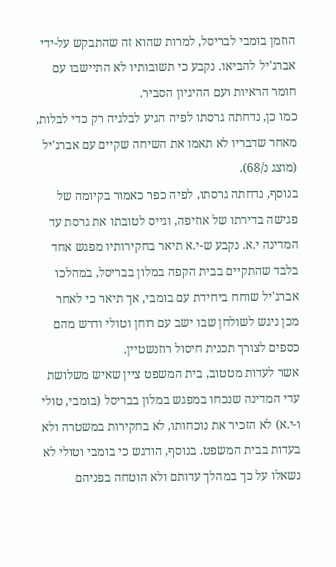הוזמן בומבי לבריסל, למרות שהוא זה שהתבקש על-ידי אברג'יל להביאו. נקבע כי תשובותיו לא התיישבו עם חומר הראיות ועם ההיגיון הסביר.
כמו כן, נדחתה גרסתו לפיה הגיע לבלגיה רק כדי לבלות, מאחר שדבריו לא תאמו את השיחה שקיים עם אברג'יל (מוצג נ/68).
בנוסף, נדחתה גרסתו, לפיה כפר כאמור בקיומה של פגישה בדירתו של אוזיפה, וגייס לטובתו את גרסת עד המדינה י.א. נקבע ש-י.א תיאר בחקירותיו מפגש אחד בלבד שהתקיים בבית הקפה במלון בבריסל, במהלכו אברג'יל שוחח ביחידת עם בומבי, אך תיאר כי לאחר מכן ניגש לשולחן שבו ישב עם רוחן וטולי ודרש מהם כספים לצורך תכנית חיסול רוזנשטיין.
אשר לעדות מטטוב, בית המשפט ציין שאיש משלושת עדי המדינה שנכחו במפגש במלון בבריסל (בומבי, טולי ו-י.א) לא הזכיר את נוכחותו, לא בחקירות במשטרה ולא בעדות בבית המשפט. בנוסף, הודגש כי בומבי וטולי לא נשאלו על כך במהלך עדותם ולא הוטחה בפניהם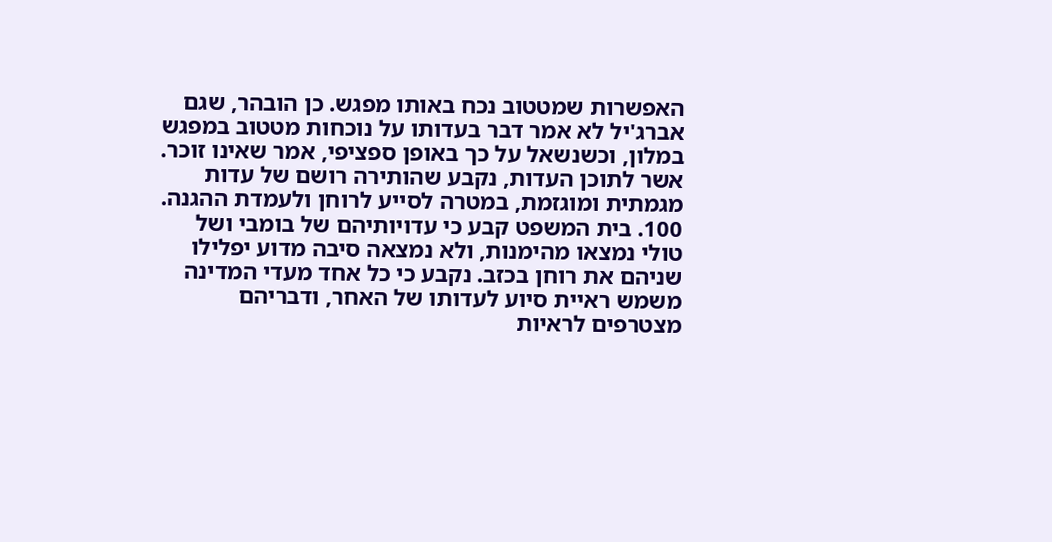האפשרות שמטטוב נכח באותו מפגש. כן הובהר, שגם אברג'יל לא אמר דבר בעדותו על נוכחות מטטוב במפגש במלון, וכשנשאל על כך באופן ספציפי, אמר שאינו זוכר. אשר לתוכן העדות, נקבע שהותירה רושם של עדות מגמתית ומוגזמת, במטרה לסייע לרוחן ולעמדת ההגנה.
100. בית המשפט קבע כי עדויותיהם של בומבי ושל טולי נמצאו מהימנות, ולא נמצאה סיבה מדוע יפלילו שניהם את רוחן בכזב. נקבע כי כל אחד מעדי המדינה משמש ראיית סיוע לעדותו של האחר, ודבריהם מצטרפים לראיות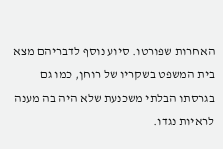האחרות שפורטו. סיוע נוסף לדבריהם מצא בית המשפט בשקריו של רוחן, כמו גם בגרסתו הבלתי משכנעת שלא היה בה מענה לראיות נגדו.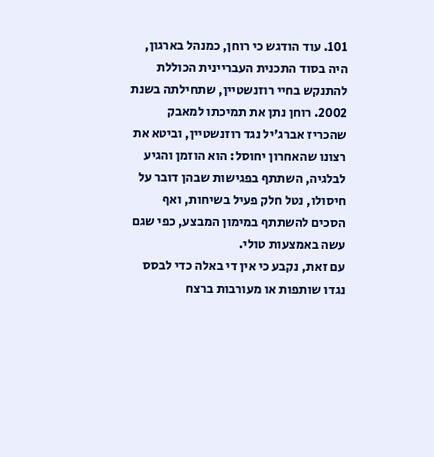101. עוד הודגש כי רוחן, כמנהל בארגון, היה בסוד התכנית העבריינית הכוללת להתנקש בחיי רוזנשטיין, שתחילתה בשנת 2002. רוחן נתן את תמיכתו למאבק שהכריז אברג'יל נגד רוזנשטיין, וביטא את רצונו שהאחרון יחוסל: הוא הוזמן והגיע לבלגיה, השתתף בפגישות שבהן דובר על חיסולו, נטל חלק פעיל בשיחות, ואף הסכים להשתתף במימון המבצע, כפי שגם עשה באמצעות טולי.
עם זאת, נקבע כי אין די באלה כדי לבסס נגדו שותפות או מעורבות ברצח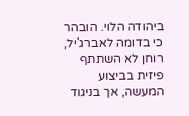ביהודה הלוי. הובהר כי בדומה לאברג'יל, רוחן לא השתתף פיזית בביצוע המעשה, אך בניגוד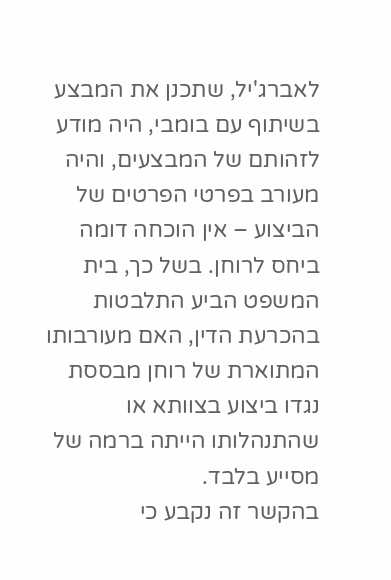לאברג'יל, שתכנן את המבצע בשיתוף עם בומבי, היה מודע לזהותם של המבצעים, והיה מעורב בפרטי הפרטים של הביצוע – אין הוכחה דומה ביחס לרוחן. בשל כך, בית המשפט הביע התלבטות בהכרעת הדין, האם מעורבותו המתוארת של רוחן מבססת נגדו ביצוע בצוותא או שהתנהלותו הייתה ברמה של מסייע בלבד.
בהקשר זה נקבע כי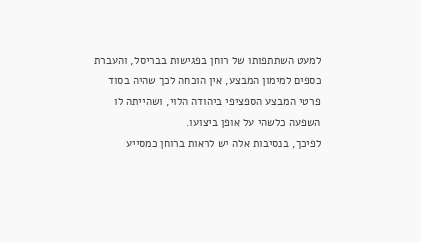למעט השתתפותו של רוחן בפגישות בבריסל, והעברת כספים למימון המבצע, אין הוכחה לכך שהיה בסוד פרטי המבצע הספציפי ביהודה הלוי, ושהייתה לו השפעה כלשהי על אופן ביצועו.
לפיכך, בנסיבות אלה יש לראות ברוחן כמסייע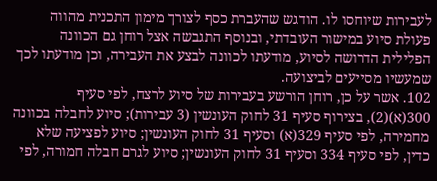לעבירות שיוחסו לו. הודגש שהעברת כסף לצורך מימון התכנית מהווה פעולת סיוע במישור העובדתי, ובנוסף התגבשה אצל רוחן גם הכוונה הפלילית הדרושה לסיוע, מודעתו לכוונה לבצע את העבירה, וכן מודעתו לכך שמעשיו מסייעים לביצועה.
102. אשר על כן, רוחן הורשע בעבירות של סיוע לרצח, לפי סעיף 300(א)(2), בצירוף סעיף 31 לחוק העונשין (3 עבירות); סיוע לחבלה בכוונה מחמירה, לפי סעיף 329(א) וסעיף 31 לחוק העונשין; סיוע לפציעה שלא כדין, לפי סעיף 334 וסעיף 31 לחוק העונשין; סיוע לגרם חבלה חמורה, לפי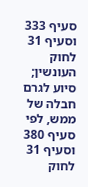סעיף 333 וסעיף 31 לחוק העונשין; סיוע לגרם חבלה של ממש, לפי סעיף 380 וסעיף 31 לחוק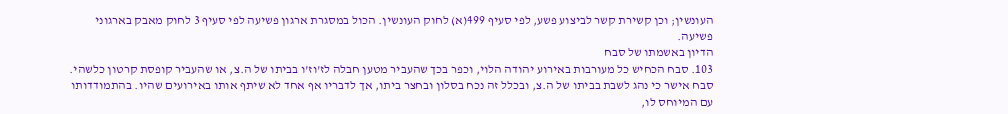העונשין; וכן קשירת קשר לביצוע פשע, לפי סעיף 499(א) לחוק העונשין. הכול במסגרת ארגון פשיעה לפי סעיף 3 לחוק מאבק בארגוני פשיעה.
הדיון באשמתו של סבח
103. סבח הכחיש כל מעורבות באירוע יהודה הלוי, וכפר בכך שהעביר מטען חבלה לז'וז'ו בביתו של ה.צ, או שהעביר קופסת קרטון כלשהי. סבח אישר כי נהג לשבת בביתו של ה.צ, ובכלל זה נכח בסלון ובחצר ביתו, אך לדבריו אף אחד לא שיתף אותו באירועים שהיו. בהתמודדותו עם המיוחס לו,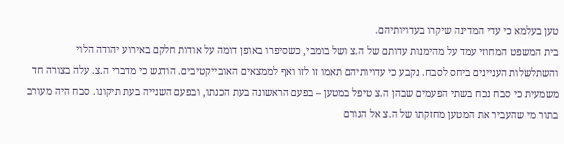טען בעלמא כי עדי המדינה שיקרו בעדויותיהם.
בית המשפט המחוזי עמד על מהימנות עדותם של ה.צ ושל בומבי, כשסיפרו באופן דומה על אודות חלקם באירוע יהודה הלוי והשתלשלות העניינים ביחס לסבח. נקבע כי עדויותיהם תאמו זו לזו ואף לממצאים האובייקטיבים. הודגש כי מדברי ה.צ. עלה בצורה חד משמעית כי סבח נכח בשתי הפעמים שבהן ה.צ טיפל במטען – בפעם הראשונה בעת הכנתו, ובפעם השנייה בעת תיקונו. סבח היה מעורב בתור מי שהעביר את המטען מחזקתו של ה.צ אל הגורם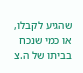שהגיע לקבלו, או כמי שנכח בביתו של ה.צ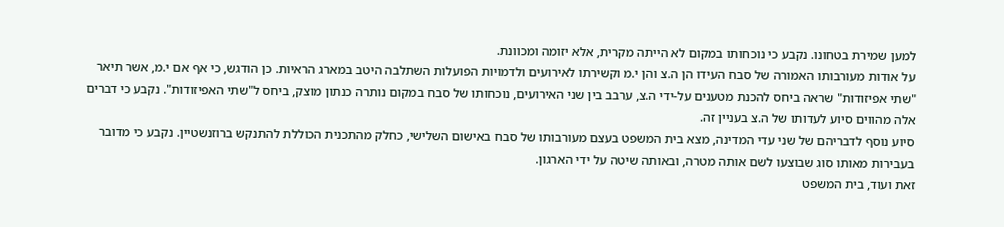למען שמירת בטחונו. נקבע כי נוכחותו במקום לא הייתה מקרית, אלא יזומה ומכוונת.
על אודות מעורבותו האמורה של סבח העידו הן ה.צ והן י.מ וקשירתו לאירועים ולדמויות הפועלות השתלבה היטב במארג הראיות. כן הודגש, כי אף אם י.מ, אשר תיאר "שתי אפיזודות" שראה ביחס להכנת מטענים על-ידי ה.צ, ערבב בין שני האירועים, נוכחותו של סבח במקום נותרה כנתון מוצק, ביחס ל"שתי האפיזודות". נקבע כי דברים אלה מהווים סיוע לעדותו של ה.צ בעניין זה.
סיוע נוסף לדבריהם של שני עדי המדינה, מצא בית המשפט בעצם מעורבותו של סבח באישום השלישי, כחלק מהתכנית הכוללת להתנקש ברוזנשטיין. נקבע כי מדובר בעבירות מאותו סוג שבוצעו לשם אותה מטרה, ובאותה שיטה על ידי הארגון.
זאת ועוד, בית המשפט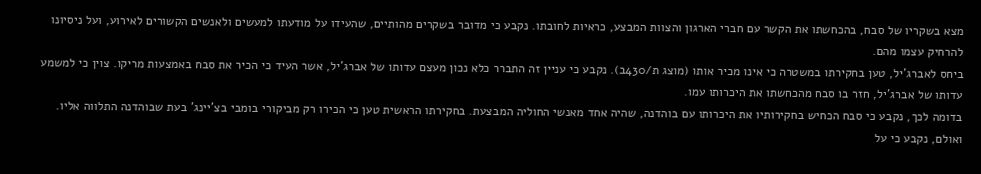מצא בשקריו של סבח, בהכחשתו את הקשר עם חברי הארגון והצוות המבצע, כראיות לחובתו. נקבע כי מדובר בשקרים מהותיים, שהעידו על מודעתו למעשים ולאנשים הקשורים לאירוע, ועל ניסיונו להרחיק עצמו מהם.
ביחס לאברג'יל, טען בחקירתו במשטרה כי אינו מכיר אותו (מוצג ת/430ב). נקבע כי עניין זה התברר כלא נכון מעצם עדותו של אברג'יל, אשר העיד כי הכיר את סבח באמצעות מריקו. צוין כי למשמע עדותו של אברג'יל, חזר בו סבח מהכחשתו את היכרותו עמו.
בדומה לכך, נקבע כי סבח הכחיש בחקירותיו את היכרותו עם בוהדנה, שהיה אחד מאנשי החוליה המבצעת. בחקירתו הראשית טען כי הכירו רק מביקורי בומבי בצ'יינג' בעת שבוהדנה התלווה אליו. ואולם, נקבע כי על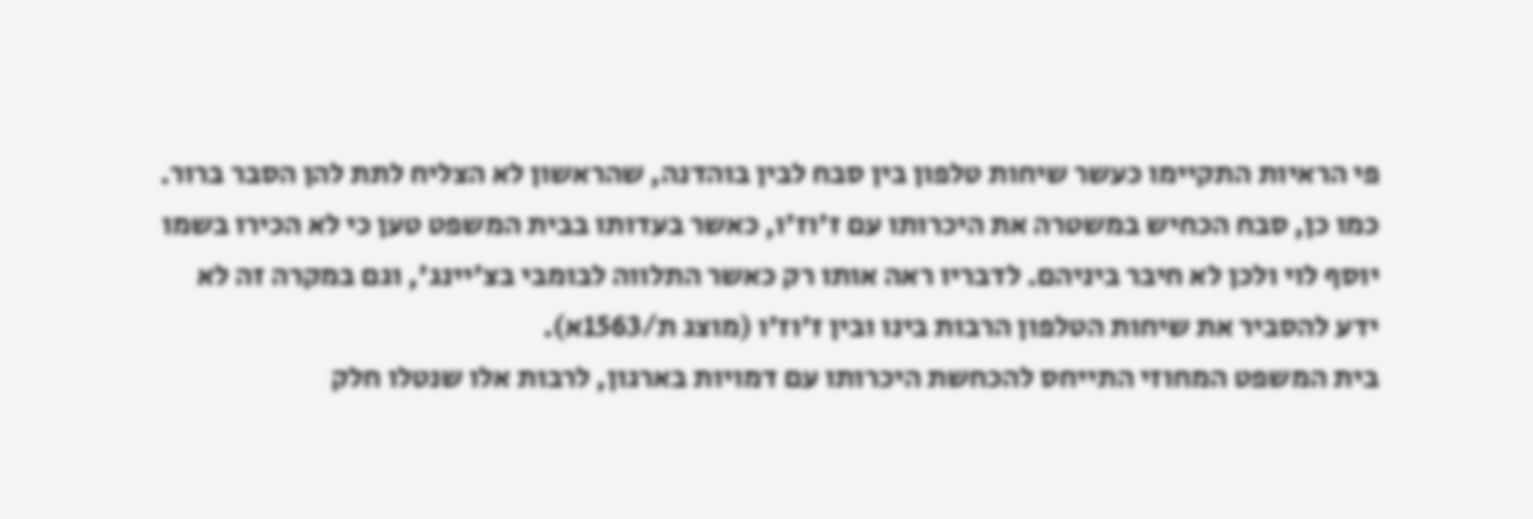פי הראיות התקיימו כעשר שיחות טלפון בין סבח לבין בוהדנה, שהראשון לא הצליח לתת להן הסבר ברור.
כמו כן, סבח הכחיש במשטרה את היכרותו עם ז'וז'ו, כאשר בעדותו בבית המשפט טען כי לא הכירו בשמו יוסף לוי ולכן לא חיבר ביניהם. לדבריו ראה אותו רק כאשר התלווה לבומבי בצ'יינג', וגם במקרה זה לא ידע להסביר את שיחות הטלפון הרבות בינו ובין ז'וז'ו (מוצג ת/1563א).
בית המשפט המחוזי התייחס להכחשת היכרותו עם דמויות בארגון, לרבות אלו שנטלו חלק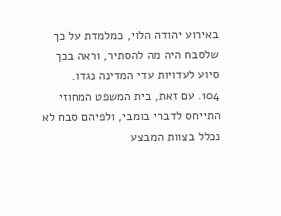באירוע יהודה הלוי, כמלמדת על כך שלסבח היה מה להסתיר, וראה בכך סיוע לעדויות עדי המדינה נגדו.
104. עם זאת, בית המשפט המחוזי התייחס לדברי בומבי, ולפיהם סבח לא נכלל בצוות המבצע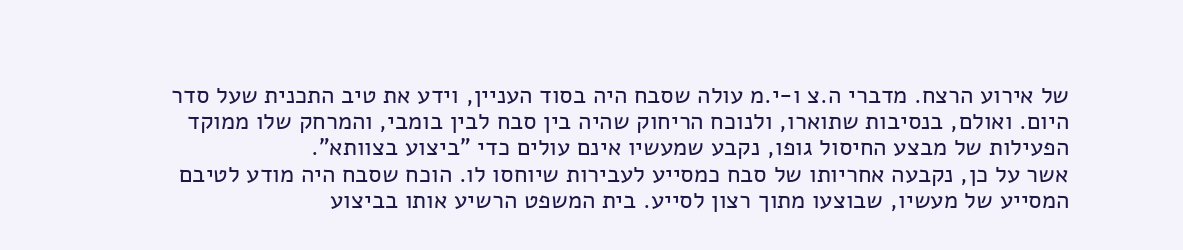של אירוע הרצח. מדברי ה.צ ו-י.מ עולה שסבח היה בסוד העניין, וידע את טיב התכנית שעל סדר היום. ואולם, בנסיבות שתוארו, ולנוכח הריחוק שהיה בין סבח לבין בומבי, והמרחק שלו ממוקד הפעילות של מבצע החיסול גופו, נקבע שמעשיו אינם עולים כדי "ביצוע בצוותא".
אשר על כן, נקבעה אחריותו של סבח כמסייע לעבירות שיוחסו לו. הוכח שסבח היה מודע לטיבם המסייע של מעשיו, שבוצעו מתוך רצון לסייע. בית המשפט הרשיע אותו בביצוע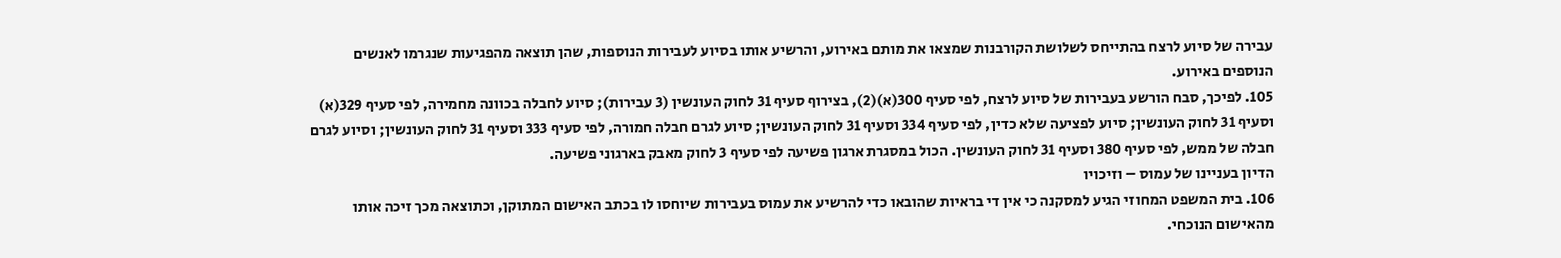עבירה של סיוע לרצח בהתייחס לשלושת הקורבנות שמצאו את מותם באירוע, והרשיע אותו בסיוע לעבירות הנוספות, שהן תוצאה מהפגיעות שנגרמו לאנשים הנוספים באירוע.
105. לפיכך, סבח הורשע בעבירות של סיוע לרצח, לפי סעיף 300(א)(2), בצירוף סעיף 31 לחוק העונשין (3 עבירות); סיוע לחבלה בכוונה מחמירה, לפי סעיף 329(א) וסעיף 31 לחוק העונשין; סיוע לפציעה שלא כדין, לפי סעיף 334 וסעיף 31 לחוק העונשין; סיוע לגרם חבלה חמורה, לפי סעיף 333 וסעיף 31 לחוק העונשין; וסיוע לגרם חבלה של ממש, לפי סעיף 380 וסעיף 31 לחוק העונשין. הכול במסגרת ארגון פשיעה לפי סעיף 3 לחוק מאבק בארגוני פשיעה.
הדיון בעניינו של עמוס – וזיכויו
106. בית המשפט המחוזי הגיע למסקנה כי אין די בראיות שהובאו כדי להרשיע את עמוס בעבירות שיוחסו לו בכתב האישום המתוקן, וכתוצאה מכך זיכה אותו מהאישום הנוכחי.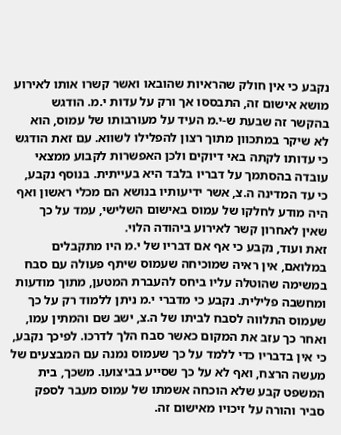נקבע כי אין חולק שהראיות שהובאו ואשר קשרו אותו לאירוע מושא אישום זה, התבססו אך ורק על עדות י.מ. הודגש בהקשר זה שבעת ש-י.מ העיד על מעורבותו של עמוס, הוא לא שיקר במתכוון מתוך רצון להפלילו לשווא. עם זאת הודגש כי עדותו לקתה באי דיוקים ולכן האפשרות לקבוע ממצאי עובדה בהסתמך על דבריו בלבד היא בעייתית. בנוסף נקבע, כי עד המדינה ה.צ, אשר ידיעותיו בנושא הם מכלי ראשון ואף היה מודע לחלקו של עמוס באישום השלישי, עמד על כך שאין לאחרון קשר לאירוע ביהודה הלוי.
זאת ועוד, נקבע כי אף אם דבריו של י.מ היו מתקבלים במלואם, אין ראיה שמוכיחה שעמוס שיתף פעולה עם סבח במשימה שהוטלה עליו ביחס להעברת המטען, מתוך מודעות ומחשבה פלילית. נקבע כי מדברי י.מ ניתן ללמוד רק על כך שעמוס התלווה לסבח לביתו של ה.צ, ישב שם והמתין עמו, ואחר כך עזב את המקום כאשר סבח הלך לדרכו. לפיכך נקבע, כי אין בדבריו כדי ללמד על כך שעמוס נמנה עם המבצעים של מעשה הרצח, ואף לא על כך שסייע בביצועו. משכך, בית המשפט קבע שלא הוכחה אשמתו של עמוס מעבר לספק סביר והורה על זיכויו מאישום זה.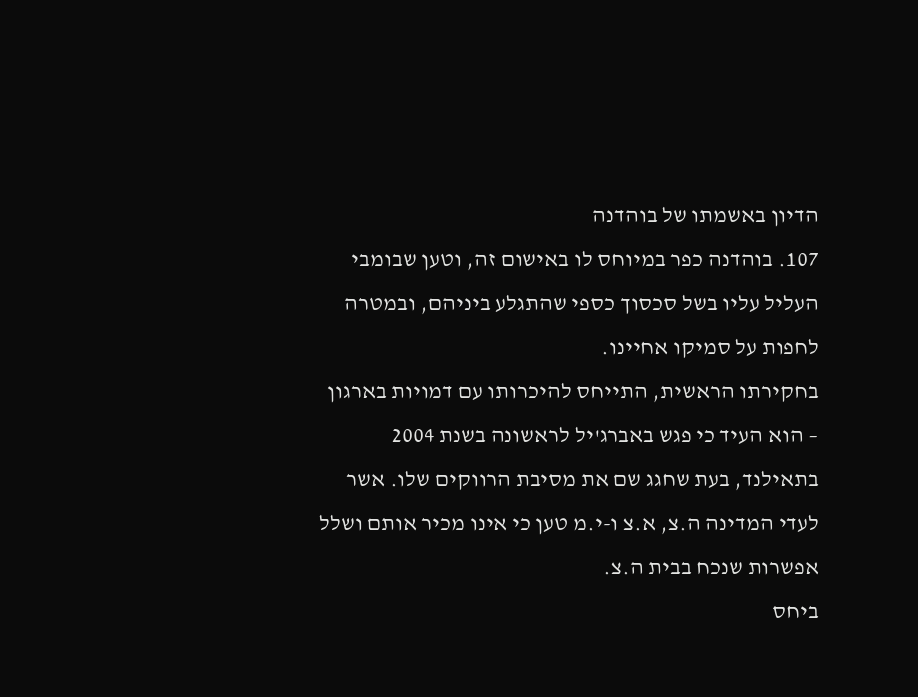הדיון באשמתו של בוהדנה
107. בוהדנה כפר במיוחס לו באישום זה, וטען שבומבי העליל עליו בשל סכסוך כספי שהתגלע ביניהם, ובמטרה לחפות על סמיקו אחיינו.
בחקירתו הראשית, התייחס להיכרותו עם דמויות בארגון – הוא העיד כי פגש באברג'יל לראשונה בשנת 2004 בתאילנד, בעת שחגג שם את מסיבת הרווקים שלו. אשר לעדי המדינה ה.צ, א.צ ו-י.מ טען כי אינו מכיר אותם ושלל אפשרות שנכח בבית ה.צ.
ביחס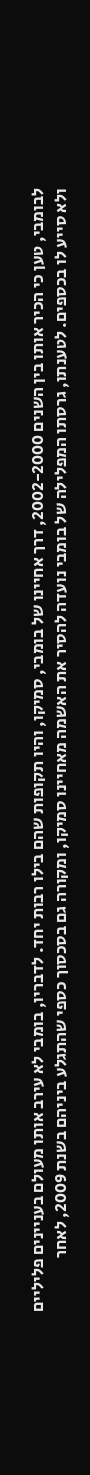לבומבי, טען כי הכיר אותו בין השנים 2002-2000, דרך אחיינו של בומבי, סמיקו, והיו תקופות שהם בילו רבות יחד. לדבריו, בומבי לא עירב אותו מעולם בעניינים פליליים ולא סייע לו בכספים. לטענתו, גרסתו המפלילה של בומבי נועדה להסיר את האשמה מאחיינו סמיקו, ומקורה גם בסכסוך כספי שהתגלע ביניהם בשנת 2009, לאחר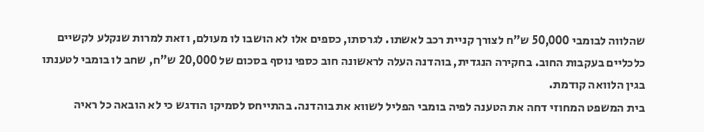שהלווה לבומבי 50,000 ש"ח לצורך קניית רכב לאשתו. לגרסתו, כספים אלו לא הושבו לו מעולם, וזאת למרות שנקלע לקשיים כלכליים בעקבות החוב. בחקירה הנגדית, בוהדנה העלה לראשונה חוב כספי נוסף בסכום של 20,000 ש"ח, שחב לו בומבי לטענתו בגין הלוואה קודמת.
בית המשפט המחוזי דחה את הטענה לפיה בומבי הפליל לשווא את בוהדנה. בהתייחס לסמיקו הודגש כי לא הובאה כל ראיה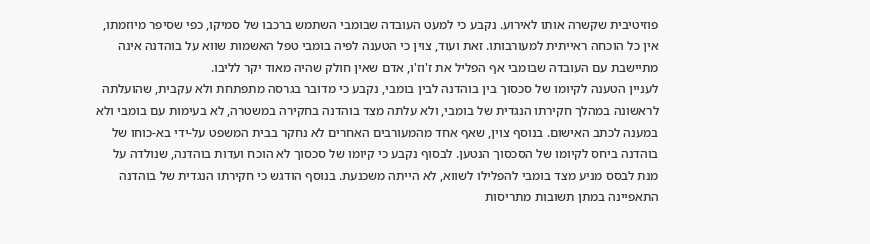פוזיטיבית שקשרה אותו לאירוע. נקבע כי למעט העובדה שבומבי השתמש ברכבו של סמיקו, כפי שסיפר מיוזמתו, אין כל הוכחה ראייתית למעורבותו. זאת ועוד, צוין כי הטענה לפיה בומבי טפל האשמות שווא על בוהדנה אינה מתיישבת עם העובדה שבומבי אף הפליל את ז'וז'ו, אדם שאין חולק שהיה מאוד יקר לליבו.
לעניין הטענה לקיומו של סכסוך בין בוהדנה לבין בומבי, נקבע כי מדובר בגרסה מתפתחת ולא עקבית, שהועלתה לראשונה במהלך חקירתו הנגדית של בומבי, ולא עלתה מצד בוהדנה בחקירה במשטרה, לא בעימות עם בומבי ולא במענה לכתב האישום. בנוסף צוין, שאף אחד מהמעורבים האחרים לא נחקר בבית המשפט על-ידי בא-כוחו של בוהדנה ביחס לקיומו של הסכסוך הנטען. לבסוף נקבע כי קיומו של סכסוך לא הוכח ועדות בוהדנה, שנולדה על מנת לבסס מניע מצד בומבי להפלילו לשווא, לא הייתה משכנעת. בנוסף הודגש כי חקירתו הנגדית של בוהדנה התאפיינה במתן תשובות מתריסות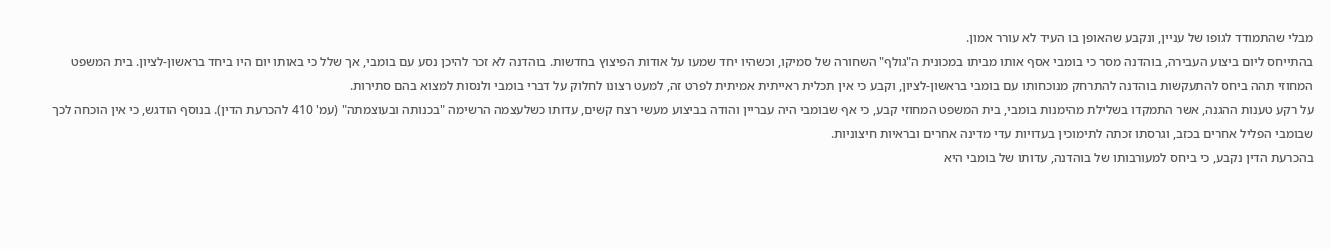מבלי שהתמודד לגופו של עניין, ונקבע שהאופן בו העיד לא עורר אמון.
בהתייחס ליום ביצוע העבירה, בוהדנה מסר כי בומבי אסף אותו מביתו במכונית ה"גולף" השחורה של סמיקו, וכשהיו יחד שמעו על אודות הפיצוץ בחדשות. בוהדנה לא זכר להיכן נסע עם בומבי, אך שלל כי באותו יום היו ביחד בראשון-לציון. בית המשפט המחוזי תהה ביחס להתעקשות בוהדנה להתרחק מנוכחותו עם בומבי בראשון-לציון, וקבע כי אין תכלית ראייתית אמיתית לפרט זה, למעט רצונו לחלוק על דברי בומבי ולנסות למצוא בהם סתירות.
על רקע טענות ההגנה, אשר התמקדו בשלילת מהימנות בומבי, בית המשפט המחוזי קבע, כי אף שבומבי היה עבריין והודה בביצוע מעשי רצח קשים, עדותו כשלעצמה הרשימה "בכנותה ובעוצמתה" (עמ' 410 להכרעת הדין). בנוסף הודגש, כי אין הוכחה לכך שבומבי הפליל אחרים בכזב, וגרסתו זכתה לתימוכין בעדויות עדי מדינה אחרים ובראיות חיצוניות.
בהכרעת הדין נקבע, כי ביחס למעורבותו של בוהדנה, עדותו של בומבי היא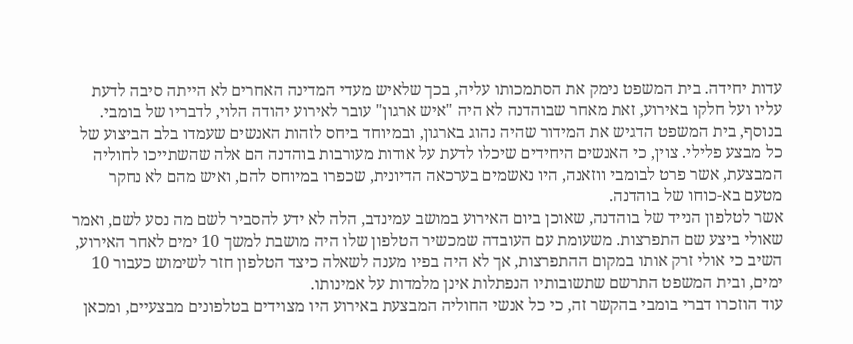עדות יחידה. בית המשפט נימק את הסתמכותו עליה, בכך שלאיש מעדי המדינה האחרים לא הייתה סיבה לדעת עליו ועל חלקו באירוע, זאת מאחר שבוהדנה לא היה "איש ארגון" עובר לאירוע יהודה הלוי, לדבריו של בומבי. בנוסף, בית המשפט הדגיש את המידור שהיה נהוג בארגון, ובמיוחד ביחס לזהות האנשים שעמדו בלב הביצוע של כל מבצע פלילי. צוין, כי האנשים היחידים שיכלו לדעת על אודות מעורבות בוהדנה הם אלה שהשתייכו לחוליה המבצעת, אשר פרט לבומבי ווזאנה, היו נאשמים בערכאה הדיונית, שכפרו במיוחס להם, ואיש מהם לא נחקר מטעם בא-כוחו של בוהדנה.
אשר לטלפון הנייד של בוהדנה, שאוכן ביום האירוע במושב עמינדב, הלה לא ידע להסביר לשם מה נסע לשם, ואמר שאולי ביצע שם התפרצות. משעומת עם העובדה שמכשיר הטלפון שלו היה מושבת למשך 10 ימים לאחר האירוע, השיב כי אולי זרק אותו במקום ההתפרצות, אך לא היה בפיו מענה לשאלה כיצד הטלפון חזר לשימוש כעבור 10 ימים, ובית המשפט התרשם שתשובותיו הנפתלות אינן מלמדות על אמינותו.
עוד הוזכרו דברי בומבי בהקשר זה, כי כל אנשי החוליה המבצעת באירוע היו מצוידים בטלפונים מבצעיים, ומכאן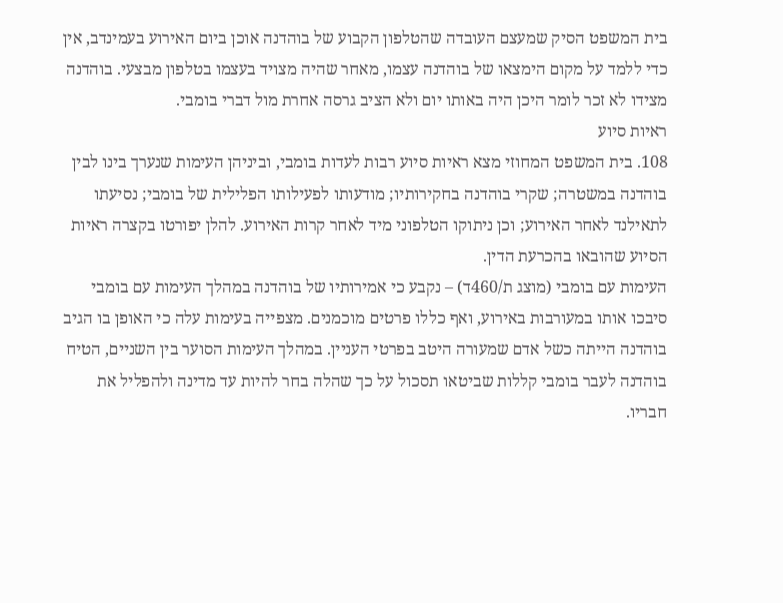בית המשפט הסיק שמעצם העובדה שהטלפון הקבוע של בוהדנה אוכן ביום האירוע בעמינדב, אין כדי ללמד על מקום הימצאו של בוהדנה עצמו, מאחר שהיה מצויד בעצמו בטלפון מבצעי. בוהדנה מצידו לא זכר לומר היכן היה באותו יום ולא הציב גרסה אחרת מול דברי בומבי.
ראיות סיוע
108. בית המשפט המחוזי מצא ראיות סיוע רבות לעדות בומבי, וביניהן העימות שנערך בינו לבין בוהדנה במשטרה; שקרי בוהדנה בחקירותיו; מודעותו לפעילותו הפלילית של בומבי; נסיעתו לתאילנד לאחר האירוע; וכן ניתוקו הטלפוני מיד לאחר קרות האירוע. להלן יפורטו בקצרה ראיות הסיוע שהובאו בהכרעת הדין.
העימות עם בומבי (מוצג ת/460ד) – נקבע כי אמירותיו של בוהדנה במהלך העימות עם בומבי סיבכו אותו במעורבות באירוע, ואף כללו פרטים מוכמנים. מצפייה בעימות עלה כי האופן בו הגיב בוהדנה הייתה כשל אדם שמעורה היטב בפרטי העניין. במהלך העימות הסוער בין השניים, הטיח בוהדנה לעבר בומבי קללות שביטאו תסכול על כך שהלה בחר להיות עד מדינה ולהפליל את חבריו.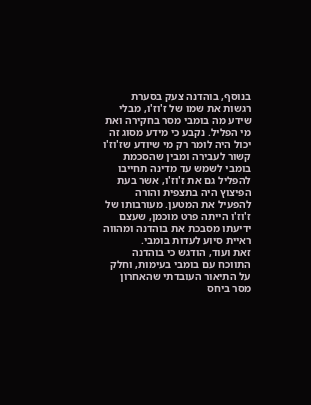בנוסף, בוהדנה צעק בסערת רגשות את שמו של ז'וז'ו, מבלי שידע מה בומבי מסר בחקירה ואת מי הפליל. נקבע כי מידע מסוג זה יכול היה לומר רק מי שיודע שז'וז'ו קשור לעבירה ומבין שהסכמת בומבי לשמש עד מדינה תחייבו להפליל גם את ז'וז'ו, אשר בעת הפיצוץ היה בתצפית והורה להפעיל את המטען. מעורבותו של ז'וז'ו הייתה פרט מוכמן, שעצם ידיעתו מסבכת את בוהדנה ומהווה ראיית סיוע לעדות בומבי.
זאת ועוד, הודגש כי בוהדנה התווכח עם בומבי בעימות, וחלק על התיאור העובדתי שהאחרון מסר ביחס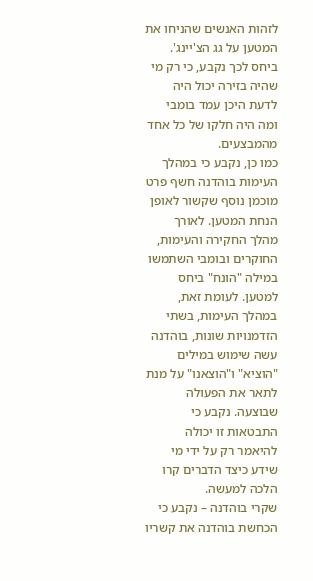לזהות האנשים שהניחו את המטען על גג הצ'יינג'. ביחס לכך נקבע, כי רק מי שהיה בזירה יכול היה לדעת היכן עמד בומבי ומה היה חלקו של כל אחד מהמבצעים.
כמו כן, נקבע כי במהלך העימות בוהדנה חשף פרט מוכמן נוסף שקשור לאופן הנחת המטען. לאורך מהלך החקירה והעימות, החוקרים ובומבי השתמשו במילה "הונח" ביחס למטען. לעומת זאת, במהלך העימות, בשתי הזדמנויות שונות, בוהדנה עשה שימוש במילים "הוציא" ו"הוצאנו" על מנת לתאר את הפעולה שבוצעה. נקבע כי התבטאות זו יכולה להיאמר רק על ידי מי שידע כיצד הדברים קרו הלכה למעשה.
שקרי בוהדנה – נקבע כי הכחשת בוהדנה את קשריו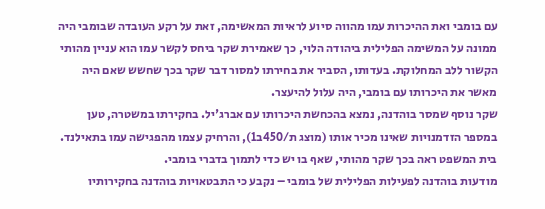עם בומבי ואת ההיכרות עמו מהווה סיוע לראיות המאשימה, זאת על רקע העובדה שבומבי היה ממונה על המשימה הפלילית ביהודה הלוי, כך שאמירת שקר ביחס לקשר עמו הוא עניין מהותי הקשור ללב המחלוקת. בעדותו, הסביר את בחירתו למסור דבר שקר בכך שחשש שאם היה מאשר את היכרותו עם בומבי, היה עלול להיעצר.
שקר נוסף שמסר בוהדנה, נמצא בהכחשת היכרותו עם אברג'יל. בחקירתו במשטרה, טען במספר הזדמנויות שאינו מכיר אותו (מוצג ת/450ב1), והרחיק עצמו מהפגישה עמו בתאילנד. בית המשפט ראה בכך שקר מהותי, שאף בו יש כדי לתמוך בדברי בומבי.
מודעות בוהדנה לפעילות הפלילית של בומבי – נקבע כי התבטאויות בוהדנה בחקירותיו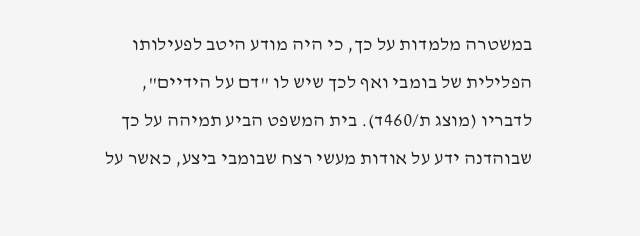במשטרה מלמדות על כך, כי היה מודע היטב לפעילותו הפלילית של בומבי ואף לכך שיש לו "דם על הידיים", לדבריו (מוצג ת/460ד). בית המשפט הביע תמיהה על כך שבוהדנה ידע על אודות מעשי רצח שבומבי ביצע, כאשר על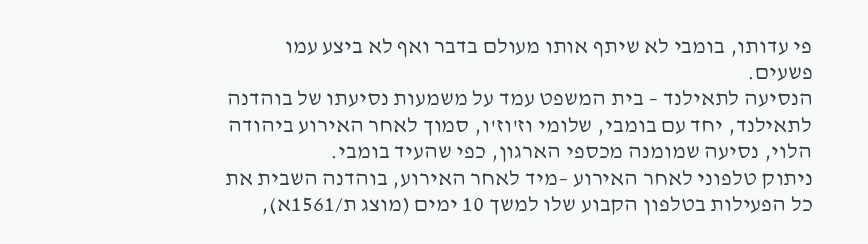פי עדותו, בומבי לא שיתף אותו מעולם בדבר ואף לא ביצע עמו פשעים.
הנסיעה לתאילנד – בית המשפט עמד על משמעות נסיעתו של בוהדנה לתאילנד, יחד עם בומבי, שלומי וז'וז'ו, סמוך לאחר האירוע ביהודה הלוי, נסיעה שמומנה מכספי הארגון, כפי שהעיד בומבי.
ניתוק טלפוני לאחר האירוע –מיד לאחר האירוע, בוהדנה השבית את כל הפעילות בטלפון הקבוע שלו למשך 10 ימים (מוצג ת/1561א),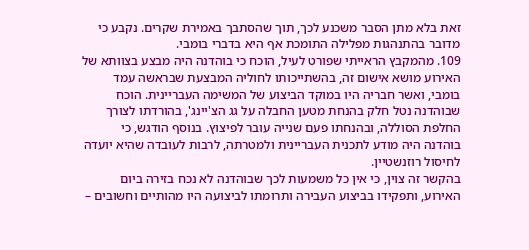זאת בלא מתן הסבר משכנע לכך, תוך שהסתבך באמירת שקרים. נקבע כי מדובר בהתנהגות מפלילה התומכת אף היא בדברי בומבי.
109. מהמקבץ הראייתי שפורט לעיל, הוכח כי בוהדנה היה מבצע בצוותא של האירוע מושא אישום זה, בהשתייכותו לחוליה המבצעת שבראשה עמד בומבי, ואשר חבריה היו במוקד הביצוע של המשימה העבריינית. הוכח שבוהדנה נטל חלק בהנחת מטען החבלה על גג הצ'יינג', בהורדתו לצורך החלפת הסוללה, ובהנחתו פעם שנייה עובר לפיצוץ. בנוסף הודגש, כי בוהדנה היה מודע לתכנית העבריינית ולמטרתה, לרבות לעובדה שהיא יועדה לחיסול רוזנשטיין.
בהקשר זה צוין, כי אין כל משמעות לכך שבוהדנה לא נכח בזירה ביום האירוע, ותפקידו בביצוע העבירה ותרומתו לביצועה היו מהותיים וחשובים –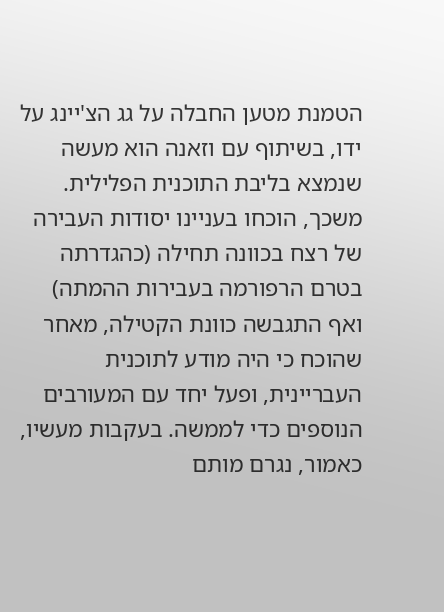הטמנת מטען החבלה על גג הצ'יינג על ידו, בשיתוף עם וזאנה הוא מעשה שנמצא בליבת התוכנית הפלילית. משכך, הוכחו בעניינו יסודות העבירה של רצח בכוונה תחילה (כהגדרתה בטרם הרפורמה בעבירות ההמתה) ואף התגבשה כוונת הקטילה, מאחר שהוכח כי היה מודע לתוכנית העבריינית, ופעל יחד עם המעורבים הנוספים כדי לממשה. בעקבות מעשיו, כאמור, נגרם מותם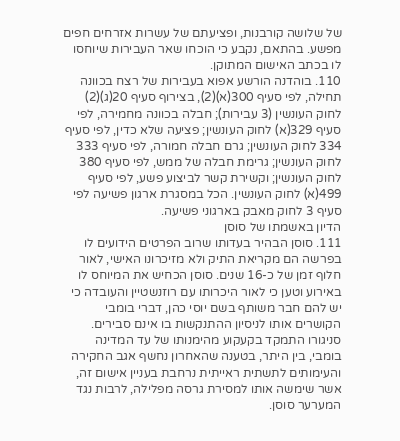של שלושה קורבנות, ופציעתם של עשרות אזרחים חפים מפשע. בהתאם, נקבע כי הוכחו שאר העבירות שיוחסו לו בכתב האישום המתוקן.
110. בוהדנה הורשע אפוא בעבירות של רצח בכוונה תחילה, לפי סעיף 300(א)(2), בצירוף סעיף 20(ג)(2) לחוק העונשין (3 עבירות); חבלה בכוונה מחמירה, לפי סעיף 329(א) לחוק העונשין; פציעה שלא כדין, לפי סעיף 334 לחוק העונשין; גרם חבלה חמורה, לפי סעיף 333 לחוק העונשין; גרימת חבלה של ממש, לפי סעיף 380 לחוק העונשין; וקשירת קשר לביצוע פשע, לפי סעיף 499(א) לחוק העונשין. הכל במסגרת ארגון פשיעה לפי סעיף 3 לחוק מאבק בארגוני פשיעה.
הדיון באשמתו של סוסן
111. סוסן הבהיר בעדותו שרוב הפרטים הידועים לו בפרשה הם מקריאת התיק ולא מזיכרונו האישי, לאור חלוף זמן של כ-16 שנים. סוסן הכחיש את המיוחס לו באירוע וטען כי לאור היכרותו עם רוזנשטיין והעובדה כי יש להם חבר משותף בשם יוסי כהן, דברי בומבי הקושרים אותו לניסיון ההתנקשות בו אינם סבירים.
סניגורו התמקד בקעקוע מהימנותו של עד המדינה בומבי, בין היתר, בטענה שהאחרון נחשף אגב החקירה והעימותים לתשתית ראייתית נרחבת בעניין אישום זה, אשר שימשה אותו למסירת גרסה מפלילה, לרבות נגד המערער סוסן.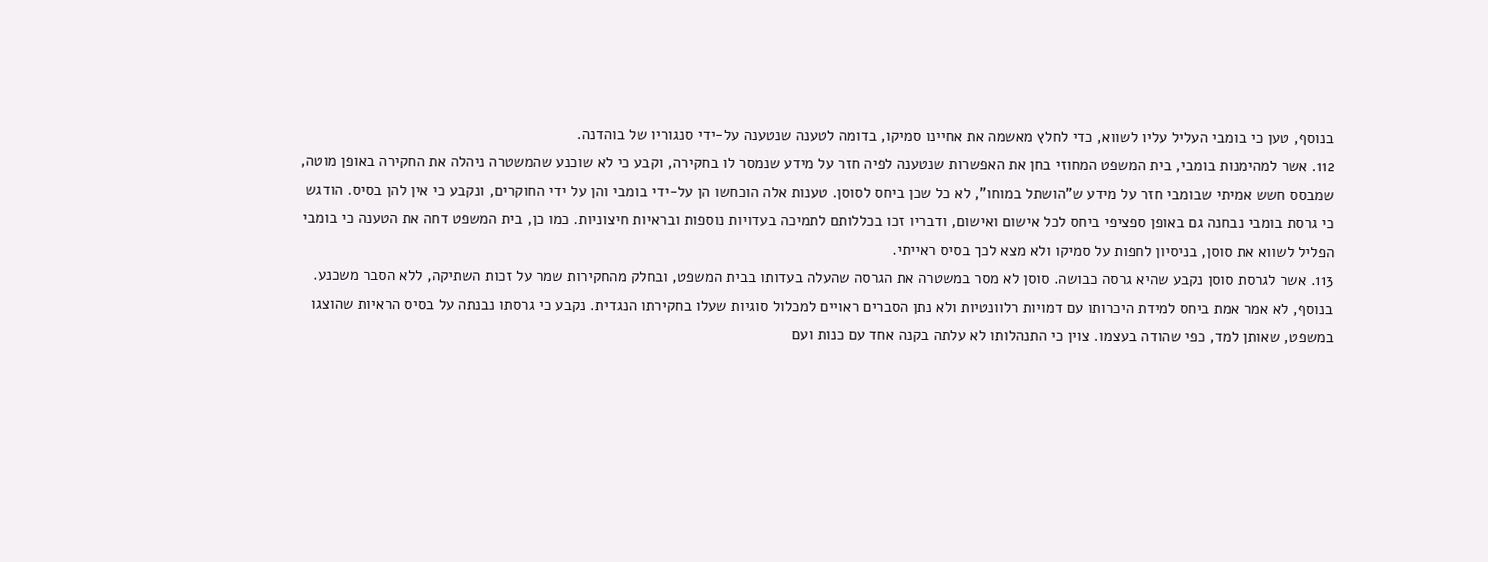בנוסף, טען כי בומבי העליל עליו לשווא, כדי לחלץ מאשמה את אחיינו סמיקו, בדומה לטענה שנטענה על-ידי סנגוריו של בוהדנה.
112. אשר למהימנות בומבי, בית המשפט המחוזי בחן את האפשרות שנטענה לפיה חזר על מידע שנמסר לו בחקירה, וקבע כי לא שוכנע שהמשטרה ניהלה את החקירה באופן מוטה, שמבסס חשש אמיתי שבומבי חזר על מידע ש"הושתל במוחו", לא כל שכן ביחס לסוסן. טענות אלה הוכחשו הן על-ידי בומבי והן על ידי החוקרים, ונקבע כי אין להן בסיס. הודגש כי גרסת בומבי נבחנה גם באופן ספציפי ביחס לכל אישום ואישום, ודבריו זכו בכללותם לתמיכה בעדויות נוספות ובראיות חיצוניות. כמו כן, בית המשפט דחה את הטענה כי בומבי הפליל לשווא את סוסן, בניסיון לחפות על סמיקו ולא מצא לכך בסיס ראייתי.
113. אשר לגרסת סוסן נקבע שהיא גרסה כבושה. סוסן לא מסר במשטרה את הגרסה שהעלה בעדותו בבית המשפט, ובחלק מהחקירות שמר על זכות השתיקה, ללא הסבר משכנע. בנוסף, לא אמר אמת ביחס למידת היכרותו עם דמויות רלוונטיות ולא נתן הסברים ראויים למכלול סוגיות שעלו בחקירתו הנגדית. נקבע כי גרסתו נבנתה על בסיס הראיות שהוצגו במשפט, שאותן למד, כפי שהודה בעצמו. צוין כי התנהלותו לא עלתה בקנה אחד עם כנות ועם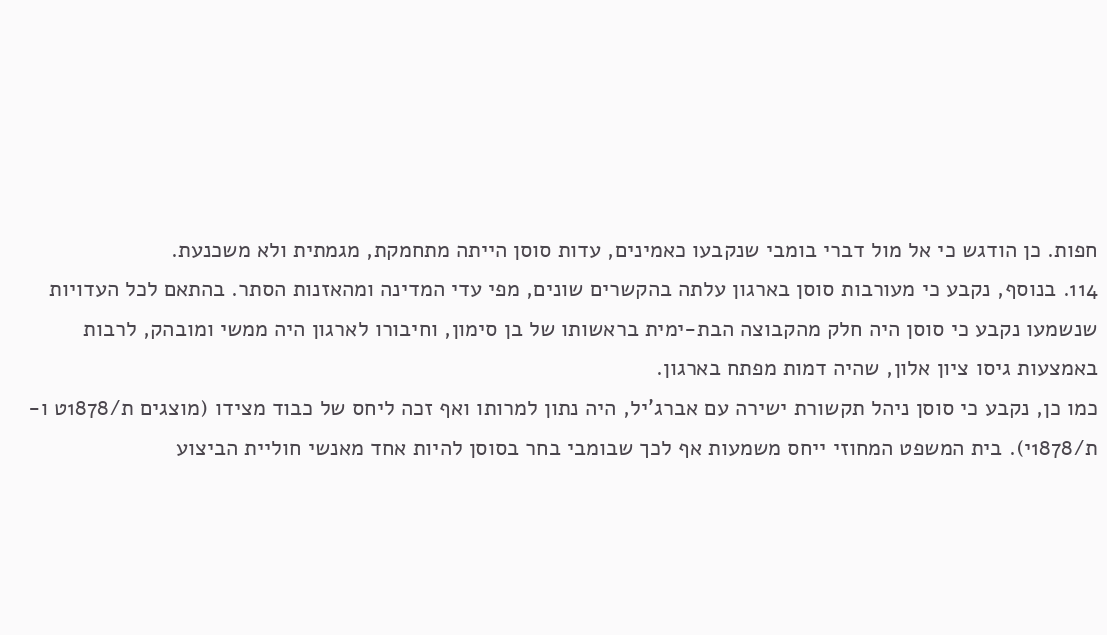חפות. כן הודגש כי אל מול דברי בומבי שנקבעו כאמינים, עדות סוסן הייתה מתחמקת, מגמתית ולא משכנעת.
114. בנוסף, נקבע כי מעורבות סוסן בארגון עלתה בהקשרים שונים, מפי עדי המדינה ומהאזנות הסתר. בהתאם לכל העדויות שנשמעו נקבע כי סוסן היה חלק מהקבוצה הבת-ימית בראשותו של בן סימון, וחיבורו לארגון היה ממשי ומובהק, לרבות באמצעות גיסו ציון אלון, שהיה דמות מפתח בארגון.
כמו כן, נקבע כי סוסן ניהל תקשורת ישירה עם אברג'יל, היה נתון למרותו ואף זכה ליחס של כבוד מצידו (מוצגים ת/1878ט ו-ת/1878י). בית המשפט המחוזי ייחס משמעות אף לכך שבומבי בחר בסוסן להיות אחד מאנשי חוליית הביצוע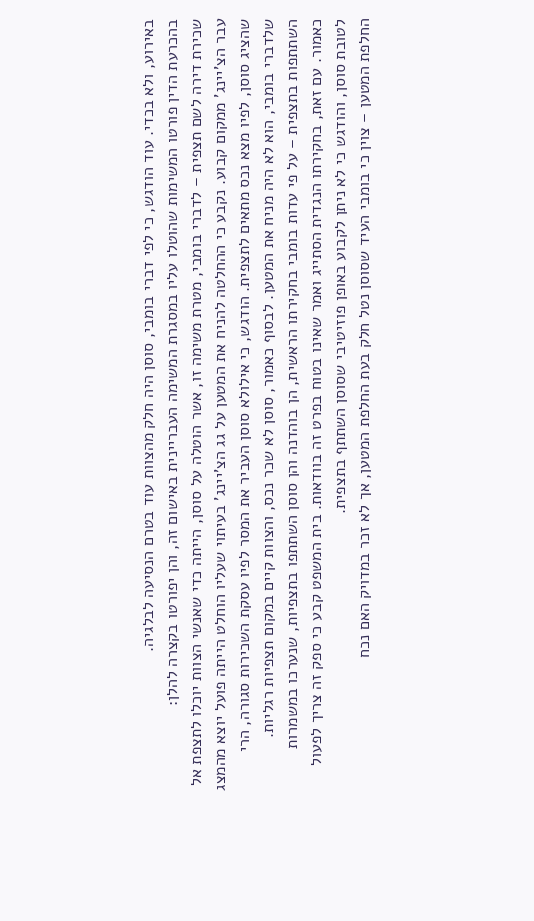באירוע, ולא בכדי. עוד הודגש, כי לפי דברי בומבי, סוסן היה חלק מהצוות עוד בטרם הנסיעה לבלגיה.
בהכרעת הדין פורטו המשימות שהוטלו עליו במסגרת המשימה העבריינית באישום זה, והן יפורטו בקצרה להלן:
שכירת דירה לשם תצפית – לדברי בומבי, מטרת משימה זו, אשר הוטלה על סוסן, הייתה כדי שאנשי הצוות יוכלו לתצפת אל עבר הצ'יינג' ממקום קבוע. נקבע כי ההחלטה להניח את המטען על גג הצ'יינג' בעיתוי שעליו הוחלט הייתה פועל יוצא מהמצג שהציג סוסן, לפיו מצא נכס מתאים לתצפית. הודגש, כי אילולא סוסן העביר את המסר לפיו עסקת השכירות סגורה, הרי שלדברי בומבי, הוא לא היה מניח את המטען. לבסוף כאמור, סוסן לא שכר נכס, והצוות קיים במקום תצפיות רגליות.
השתתפות בתצפית – על פי עדות בומבי בחקירתו הראשית, הן בוהדנה והן סוסן השתתפו בתצפיות, שנערכו במשמרות כאמור. עם זאת, בחקירתו הנגדית הסתייג ואמר שאינו בטוח בפרט זה בוודאות. בית המשפט קבע כי ספק זה צריך לפעול לטובת סוסן, והודגש כי לא ניתן לקבוע באופן פוזיטיבי שסוסן השתתף בתצפית.
החלפת המטען – צוין כי בומבי העיד שסוסן נטל חלק בעת החלפת המטען, אך לא זכר במדויק האם נכח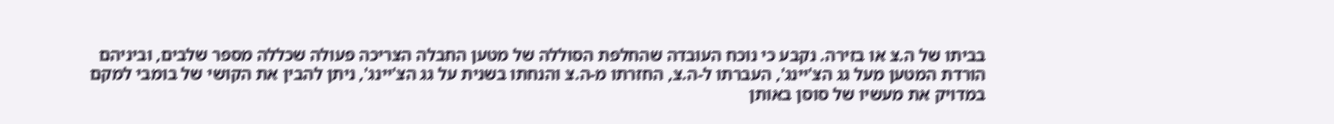בביתו של ה.צ או בזירה. נקבע כי נוכח העובדה שהחלפת הסוללה של מטען החבלה הצריכה פעולה שכללה מספר שלבים, וביניהם הורדת המטען מעל גג הצ'יינג', העברתו ל-ה.צ, החזרתו מ-ה.צ והנחתו בשנית על גג הצ'יינג', ניתן להבין את הקושי של בומבי למקם במדויק את מעשיו של סוסן באותן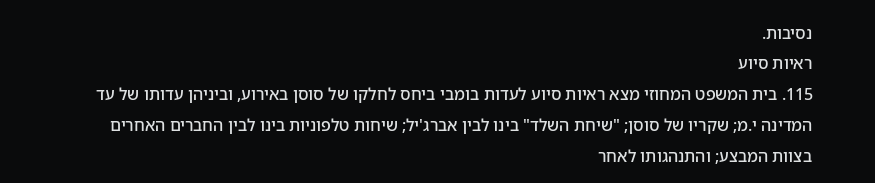נסיבות.
ראיות סיוע
115. בית המשפט המחוזי מצא ראיות סיוע לעדות בומבי ביחס לחלקו של סוסן באירוע, וביניהן עדותו של עד המדינה י.מ; שקריו של סוסן; "שיחת השלד" בינו לבין אברג'יל; שיחות טלפוניות בינו לבין החברים האחרים בצוות המבצע; והתנהגותו לאחר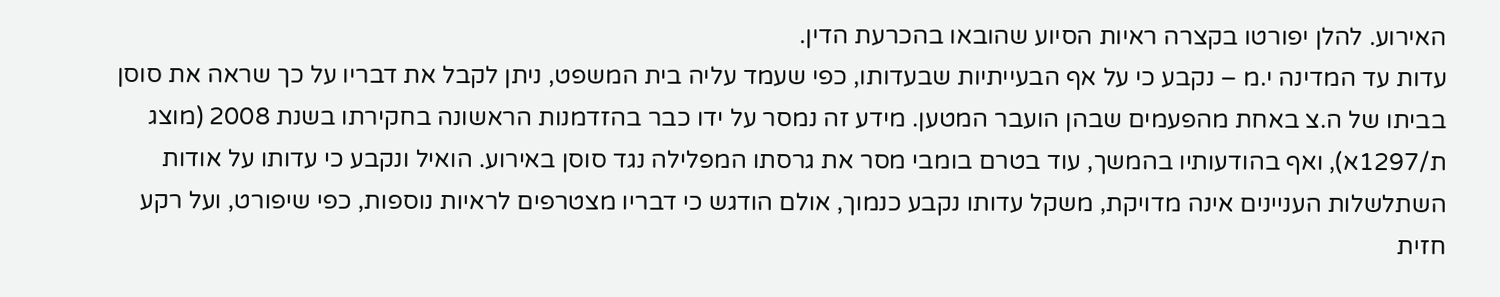האירוע. להלן יפורטו בקצרה ראיות הסיוע שהובאו בהכרעת הדין.
עדות עד המדינה י.מ – נקבע כי על אף הבעייתיות שבעדותו, כפי שעמד עליה בית המשפט, ניתן לקבל את דבריו על כך שראה את סוסן בביתו של ה.צ באחת מהפעמים שבהן הועבר המטען. מידע זה נמסר על ידו כבר בהזדמנות הראשונה בחקירתו בשנת 2008 (מוצג ת/1297א), ואף בהודעותיו בהמשך, עוד בטרם בומבי מסר את גרסתו המפלילה נגד סוסן באירוע. הואיל ונקבע כי עדותו על אודות השתלשלות העניינים אינה מדויקת, משקל עדותו נקבע כנמוך, אולם הודגש כי דבריו מצטרפים לראיות נוספות, כפי שיפורט, ועל רקע חזית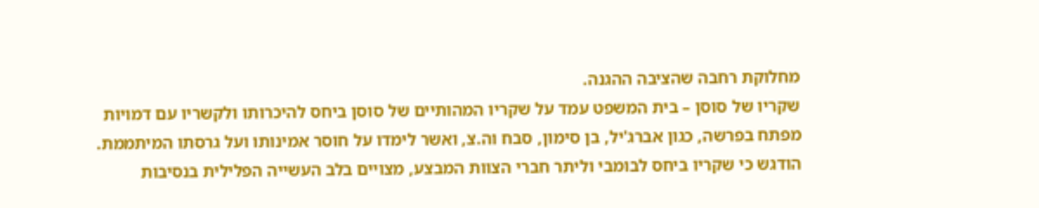מחלוקת רחבה שהציבה ההגנה.
שקריו של סוסן – בית המשפט עמד על שקריו המהותיים של סוסן ביחס להיכרותו ולקשריו עם דמויות מפתח בפרשה, כגון אברג'יל, בן סימון, סבח וה.צ, ואשר לימדו על חוסר אמינותו ועל גרסתו המיתממת. הודגש כי שקריו ביחס לבומבי וליתר חברי הצוות המבצע, מצויים בלב העשייה הפלילית בנסיבות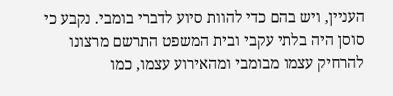העניין, ויש בהם כדי להוות סיוע לדברי בומבי. נקבע כי סוסן היה בלתי עקבי ובית המשפט התרשם מרצונו להרחיק עצמו מבומבי ומהאירוע עצמו, כמו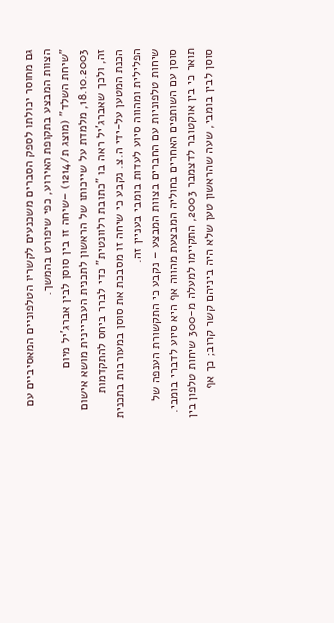גם מחוסר יכולתו לספק הסברים משכנעים לקשריו הטלפוניים המאסיביים עם הצוות המבצע בתקופת האירוע, כפי שיפורט בהמשך.
"שיחת השלד" (מוצג ת/1214) –שיחה זו בין סוסן לבין אברג'יל מיום 18.10.2003, מלמדת על שייכותו של הראשון לתכנית העבריינית מושא אישום זה, ולכך שאברג'יל ראה בו "כתובת רלוונטית" כדי לברר ביחס להתקדמות הכנת המטען על-ידי ה.צ. נקבע כי שיחה זו מסבכת את סוסן במעורבות בתכנית הפלילית ומהווה סיוע לעדות בומבי בעניין זה.
שיחות טלפוניות עם החברים בצוות המבצע – נקבע כי התקשורת הענפה של סוסן עם השותפים האחרים בחוליה המבצעת מהווה אף היא סיוע לדברי בומבי. תואר כי בין אוקטובר לדצמבר 2003, התקיימו למעלה מ-300 שיחות טלפון בין סוסן לבין בומבי, שעה שהראשון טען שלא היה ביניהם קשר קרוב; כך אף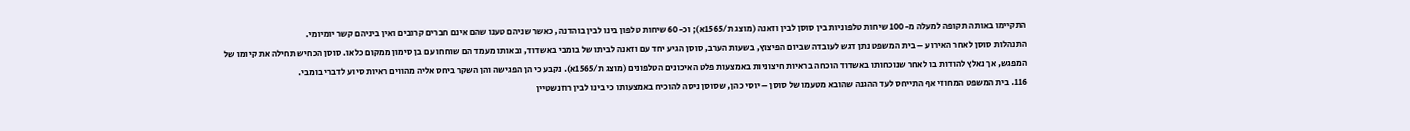התקיימו באותה תקופה למעלה מ-100 שיחות טלפוניות בין סוסן לבין וזאנה (מוצג ת/1565א); וכ-60 שיחות טלפון בינו לבין בוהדנה, כאשר שניהם טענו שהם אינם חברים קרובים ואין ביניהם קשר יומיומי.
התנהלות סוסן לאחר האירוע – בית המשפט נתן דגש לעובדה שביום הפיצוץ, בשעות הערב, סוסן הגיע יחד עם וזאנה לביתו של בומבי באשדוד, ובאותו מעמד הם שוחחו עם בן סימון ממקום כלאו. סוסן הכחיש תחילה את קיומו של המפגש, אך נאלץ להודות בו לאחר שנוכחותו באשדוד הוכחה בראיות חיצוניות באמצעות פלט האיכונים הטלפונים (מוצג ת/1565א). נקבע כי הן הפגישה והן השקר ביחס אליה מהווים ראיות סיוע לדברי בומבי.
116. בית המשפט המחוזי אף התייחס לעד ההגנה שהובא מטעמו של סוסן – יוסי כהן, שסוסן ניסה להוכיח באמצעותו כי בינו לבין רוזנשטיין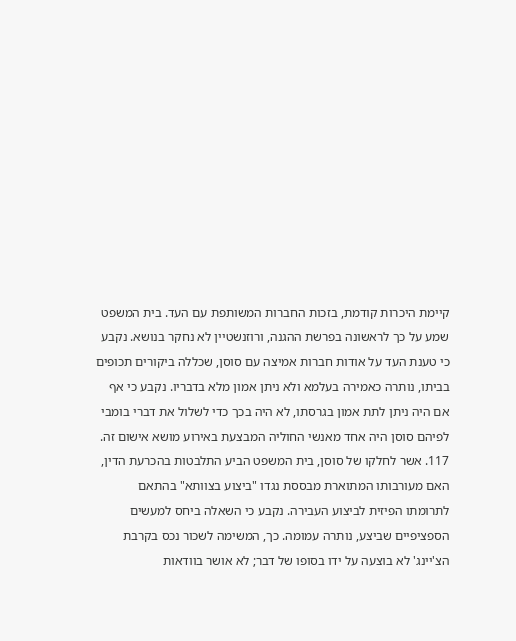קיימת היכרות קודמת, בזכות החברות המשותפת עם העד. בית המשפט שמע על כך לראשונה בפרשת ההגנה, ורוזנשטיין לא נחקר בנושא. נקבע כי טענת העד על אודות חברות אמיצה עם סוסן, שכללה ביקורים תכופים בביתו, נותרה כאמירה בעלמא ולא ניתן אמון מלא בדבריו. נקבע כי אף אם היה ניתן לתת אמון בגרסתו, לא היה בכך כדי לשלול את דברי בומבי לפיהם סוסן היה אחד מאנשי החוליה המבצעת באירוע מושא אישום זה.
117. אשר לחלקו של סוסן, בית המשפט הביע התלבטות בהכרעת הדין, האם מעורבותו המתוארת מבססת נגדו "ביצוע בצוותא" בהתאם לתרומתו הפיזית לביצוע העבירה. נקבע כי השאלה ביחס למעשים הספציפיים שביצע, נותרה עמומה. כך, המשימה לשכור נכס בקרבת הצ'יינג' לא בוצעה על ידו בסופו של דבר; לא אושר בוודאות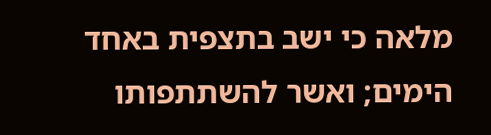מלאה כי ישב בתצפית באחד הימים; ואשר להשתתפותו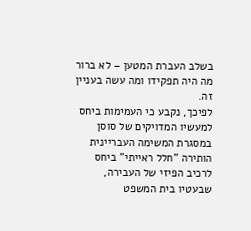בשלב העברת המטען – לא ברור מה היה תפקידו ומה עשה בעניין זה.
לפיכך, נקבע כי העמימות ביחס למעשיו המדויקים של סוסן במסגרת המשימה העבריינית הותירה "חלל ראייתי" ביחס לרכיב הפיזי של העבירה, שבעטיו בית המשפט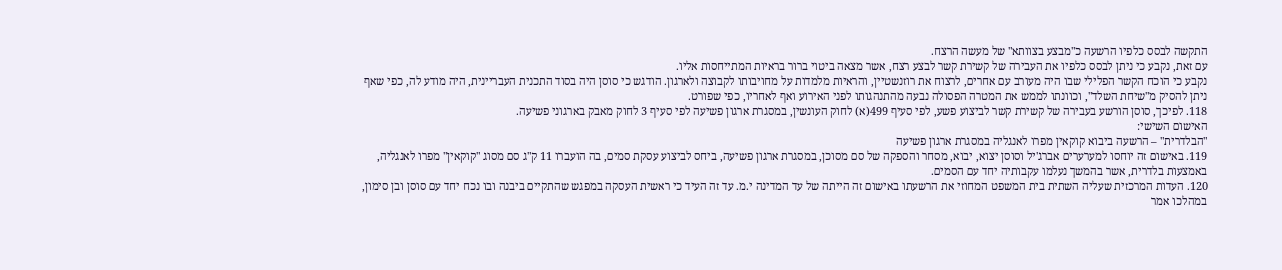התקשה לבסס כלפיו הרשעה כ"מבצע בצוותא" של מעשה הרצח.
עם זאת, נקבע כי ניתן לבסס כלפיו את העבירה של קשירת קשר לבצע רצח, אשר מצאה ביטוי ברור בראיות המתייחסות אליו.
נקבע כי הוכח הקשר הפלילי שבו היה מעורב עם אחרים, לרצוח את רוזנשטיין, והראיות מלמדות על מחויבותו לקבוצה ולארגון. הודגש כי סוסן היה בסוד התכנית העבריינית, היה מודע לה, כפי שאף ניתן להסיק מ"שיחת השלד", וכוונתו לממש את המטרה הפסולה נבעה מהתנהגותו לפני האירוע ואף לאחריו, כפי שפורט.
118. לפיכך, סוסן הורשע בעבירה של קשירת קשר לביצוע פשע, לפי סעיף 499(א) לחוק העונשין, במסגרת ארגון פשיעה לפי סעיף 3 לחוק מאבק בארגוני פשיעה.
האישום השישי:
"הבלדרית" – הרשעה ביבוא קוקאין מפרו לאנגליה במסגרת ארגון פשיעה
119. באישום זה יוחסו למערערים אברג'יל וסוסן יצוא, יבוא, מסחר והספקה של סם מסוכן, במסגרת ארגון פשיעה, ביחס לביצוע עסקת סמים, בה הועברו 11 ק"ג סם מסוג "קוקאין" מפרו לאנגליה, באמצעות בלדרית, אשר בהמשך נעלמו עקבותיה יחד עם הסמים.
120. העדות המרכזית שעליה השתית בית המשפט המחוזי את הרשעתו באישום זה הייתה של עד המדינה י.מ. עד זה העיד כי ראשית העסקה במפגש שהתקיים ביבנה ובו נכח יחד עם סוסן ובן סימון, במהלכו אמר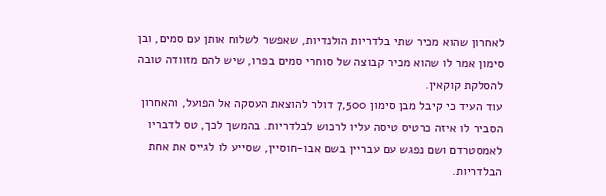לאחרון שהוא מכיר שתי בלדריות הולנדיות, שאפשר לשלוח אותן עם סמים, ובן סימון אמר לו שהוא מכיר קבוצה של סוחרי סמים בפרו, שיש להם מזוודה טובה להסלקת קוקאין.
עוד העיד כי קיבל מבן סימון 7,500 דולר להוצאת העסקה אל הפועל, והאחרון הסביר לו איזה כרטיס טיסה עליו לרכוש לבלדריות. בהמשך לכך, טס לדבריו לאמסטרדם ושם נפגש עם עבריין בשם אבו-חוסיין, שסייע לו לגייס את אחת הבלדריות.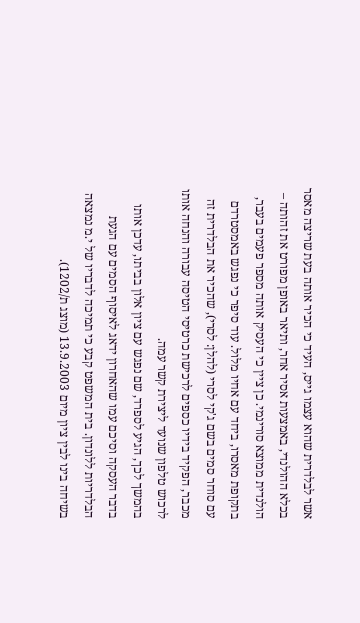אשר לבלדרית שהוא עצמו גייס, העיד כי הכיר אותה בעת שריצה מאסר בכלא ההולנדי, באמצעות אסיר אחר, ותיאר באופן מפורט את זהותה – הולנדית ממוצא סורינמי. כן ציין כי העסיק אותה מספר פעמים בעבר, בתקופת מאסרו, ביחד עם אחיו מלול. עוד סיפר כי נפגש באמסטרדם עם סוחר סמים בשם ג'קי לסרי (להלן: לסרי), שהכיר את הבלדרית זה מכבר, הפקיד בידיו כספים לרכישת כרטיסי הטיסה עבורה והנחה אותו לרכוש טלפון שנועד ליצירת קשר עמה.
בהמשך לכך, הגיע לספרד, שם נפגש עם ציון אלון בביתו, עדכן אותו בדבר העסקה וסיכם עמו שהאחרון ידאג לאיסוף הסמים עם הגעת הבלדריות ללונדון. בית המשפט קבע כי תמיכה לדבריו של י.מ נמצאה בשיחה בינו לבין ציון מיום 13.9.2003 (מוצג ת/1202).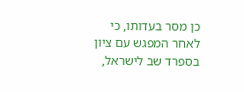כן מסר בעדותו, כי לאחר המפגש עם ציון בספרד שב לישראל,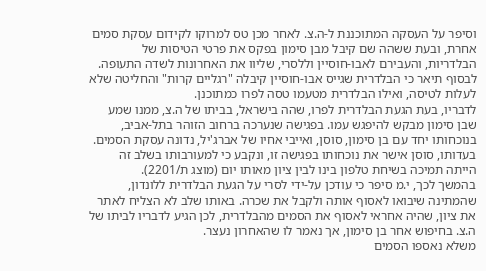וסיפר על העסקה המתוכננת ל-ה.צ. לאחר מכן טס למרוקו לקידום עסקת סמים אחרת, ובעת ששהה שם קיבל מבן סימון בפקס את פרטי הטיסות של הבלדריות, והעבירם לאבו-חוסיין וללסרי, שליוו את האחרונות לשדה התעופה. לבסוף תיאר כי הבלדרית שגייס אבו-חוסיין קיבלה "רגליים קרות" והחליטה שלא לעלות לטיסה, ואילו הבלדרית מטעמו טסה לפרו כמתוכנן.
לדבריו, בעת הגעת הבלדרית לפרו, שהה בישראל, בביתו של ה.צ, ממנו שמע שבן סימון מבקש להיפגש עמו. בפגישה שנערכה ברחוב הזוהר בתל-אביב, בנוכחותו יחד עם בן סימון, סוסן, ואייבי אחיו של אברג'יל, נדונה עסקת הסמים. בעדותו, סוסן אישר את נוכחותו בפגישה זו, ונקבע כי למעורבותו בשלב זה הייתה תמיכה בשיחת טלפון בינו לבין ציון מאותו יום (מוצג ת/2201).
בהמשך לכך, י.מ סיפר כי עודכן על-ידי לסרי על הגעת הבלדרית ללונדון, שהמתינה שיבואו לאסוף אותה ולקבל את שכרה. באותו שלב לא הצליח לאתר את ציון, שהיה אחראי לאסוף את הסמים מהבלדרית, לכן הגיע לדבריו לביתו של ה.צ. בחיפוש אחר בן סימון, אך נאמר לו שהאחרון נעצר.
משלא נאספו הסמים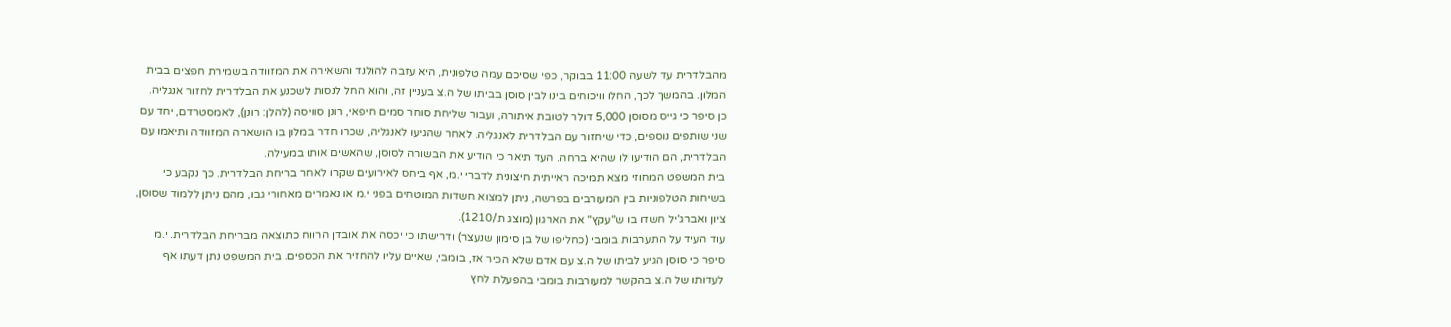מהבלדרית עד לשעה 11:00 בבוקר, כפי שסיכם עמה טלפונית, היא עזבה להולנד והשאירה את המזוודה בשמירת חפצים בבית המלון. בהמשך לכך, החלו וויכוחים בינו לבין סוסן בביתו של ה.צ בעניין זה, והוא החל לנסות לשכנע את הבלדרית לחזור אנגליה.
כן סיפר כי גייס מסוסן 5,000 דולר לטובת איתורה, ועבור שליחת סוחר סמים חיפאי, רונן סוויסה (להלן: רונן), לאמסטרדם, יחד עם שני שותפים נוספים, כדי שיחזור עם הבלדרית לאנגליה. לאחר שהגיעו לאנגליה, שכרו חדר במלון בו הושארה המזוודה ותיאמו עם הבלדרית, הם הודיעו לו שהיא ברחה. העד תיאר כי הודיע את הבשורה לסוסן, שהאשים אותו במעילה.
בית המשפט המחוזי מצא תמיכה ראייתית חיצונית לדברי י.מ, אף ביחס לאירועים שקרו לאחר בריחת הבלדרית. כך נקבע כי בשיחות הטלפוניות בין המעורבים בפרשה, ניתן למצוא חשדות המוטחים בפני י.מ או נאמרים מאחורי גבו, מהם ניתן ללמוד שסוסן, ציון ואברג'יל חשדו בו ש"עקץ" את הארגון (מוצג ת/1210).
עוד העיד על התערבות בומבי (כחליפו של בן סימון שנעצר) ודרישתו כי יכסה את אובדן הרווח כתוצאה מבריחת הבלדרית. י.מ סיפר כי סוסן הגיע לביתו של ה.צ עם אדם שלא הכיר אז, בומבי, שאיים עליו להחזיר את הכספים. בית המשפט נתן דעתו אף לעדותו של ה.צ בהקשר למעורבות בומבי בהפעלת לחץ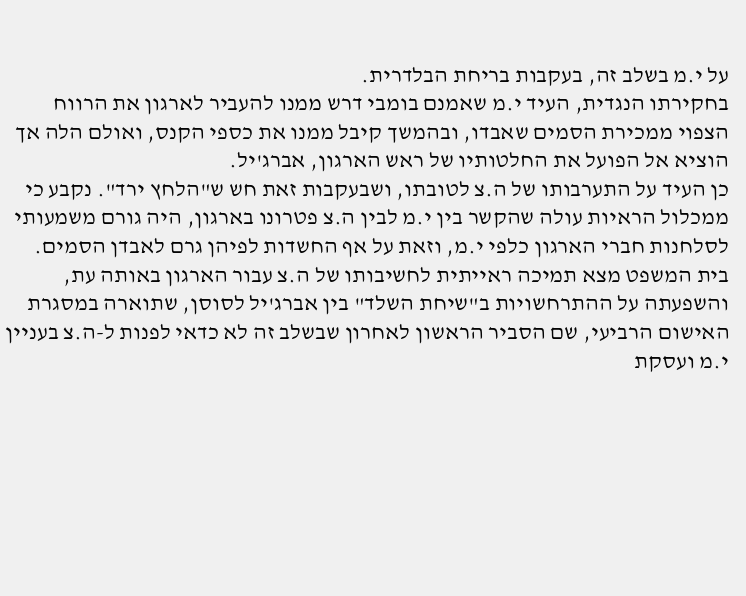על י.מ בשלב זה, בעקבות בריחת הבלדרית.
בחקירתו הנגדית, העיד י.מ שאמנם בומבי דרש ממנו להעביר לארגון את הרווח הצפוי ממכירת הסמים שאבדו, ובהמשך קיבל ממנו את כספי הקנס, ואולם הלה אך הוציא אל הפועל את החלטותיו של ראש הארגון, אברג'יל.
כן העיד על התערבותו של ה.צ לטובתו, ושבעקבות זאת חש ש"הלחץ ירד". נקבע כי ממכלול הראיות עולה שהקשר בין י.מ לבין ה.צ פטרונו בארגון, היה גורם משמעותי לסלחנות חברי הארגון כלפי י.מ, וזאת על אף החשדות לפיהן גרם לאבדן הסמים.
בית המשפט מצא תמיכה ראייתית לחשיבותו של ה.צ עבור הארגון באותה עת, והשפעתה על ההתרחשויות ב"שיחת השלד" בין אברג'יל לסוסן, שתוארה במסגרת האישום הרביעי, שם הסביר הראשון לאחרון שבשלב זה לא כדאי לפנות ל-ה.צ בעניין י.מ ועסקת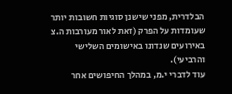הבלדרית, מפני שישנן סוגיות חשובות יותר שעומדות על הפרק (זאת לאור מעורבות ה.צ באירועים שנדונו באישומים השלישי והרביעי).
עוד לדברי י.מ, במהלך החיפושים אחר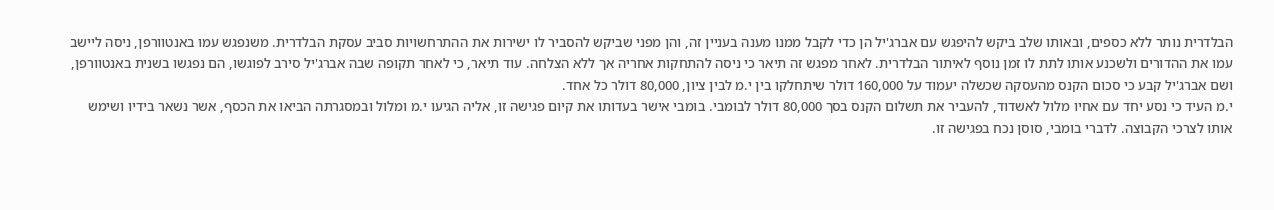הבלדרית נותר ללא כספים, ובאותו שלב ביקש להיפגש עם אברג'יל הן כדי לקבל ממנו מענה בעניין זה, והן מפני שביקש להסביר לו ישירות את ההתרחשויות סביב עסקת הבלדרית. משנפגש עמו באנטוורפן, ניסה ליישב עמו את ההדורים ולשכנע אותו לתת לו זמן נוסף לאיתור הבלדרית. לאחר מפגש זה תיאר כי ניסה להתחקות אחריה אך ללא הצלחה. עוד תיאר, כי לאחר תקופה שבה אברג'יל סירב לפוגשו, הם נפגשו בשנית באנטוורפן, ושם אברג'יל קבע כי סכום הקנס מהעסקה שכשלה יעמוד על 160,000 דולר שיתחלקו בין י.מ לבין ציון, 80,000 דולר כל אחד.
י.מ העיד כי נסע יחד עם אחיו מלול לאשדוד, להעביר את תשלום הקנס בסך 80,000 דולר לבומבי. בומבי אישר בעדותו את קיום פגישה זו, אליה הגיעו י.מ ומלול ובמסגרתה הביאו את הכסף, אשר נשאר בידיו ושימש אותו לצרכי הקבוצה. לדברי בומבי, סוסן נכח בפגישה זו.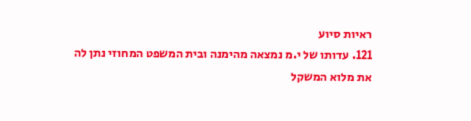ראיות סיוע
121. עדותו של י.מ נמצאה מהימנה ובית המשפט המחוזי נתן לה את מלוא המשקל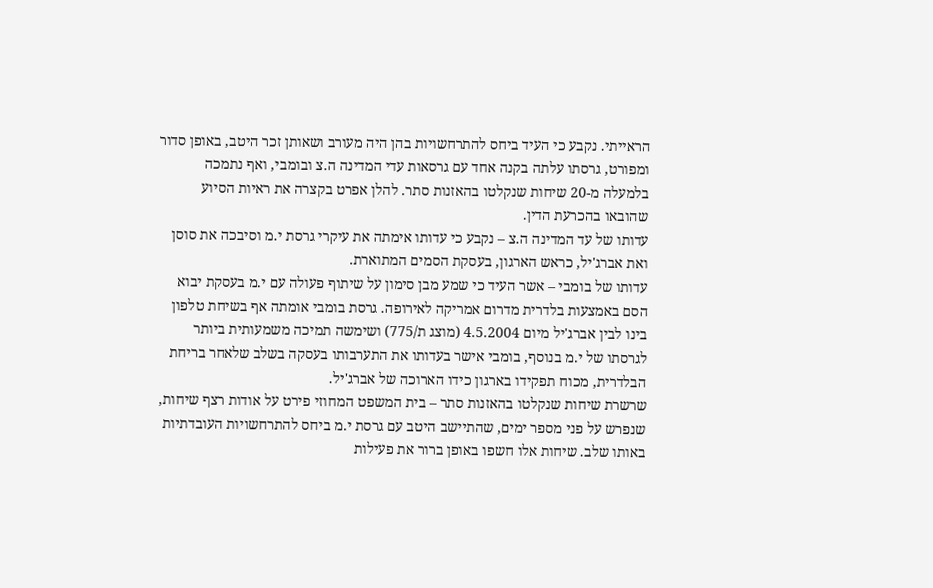הראייתי. נקבע כי העיד ביחס להתרחשויות בהן היה מעורב ושאותן זכר היטב, באופן סדור ומפורט, גרסתו עלתה בקנה אחד עם גרסאות עדי המדינה ה.צ ובומבי, ואף נתמכה בלמעלה מ-20 שיחות שנקלטו בהאזנות סתר. להלן אפרט בקצרה את ראיות הסיוע שהובאו בהכרעת הדין.
עדותו של עד המדינה ה.צ – נקבע כי עדותו אימתה את עיקרי גרסת י.מ וסיבכה את סוסן ואת אברג'יל, כראש הארגון, בעסקת הסמים המתוארת.
עדותו של בומבי – אשר העיד כי שמע מבן סימון על שיתוף פעולה עם י.מ בעסקת יבוא הסם באמצעות בלדרית מדרום אמריקה לאירופה. גרסת בומבי אומתה אף בשיחת טלפון בינו לבין אברג'יל מיום 4.5.2004 (מוצג ת/775) ושימשה תמיכה משמעותית ביותר לגרסתו של י.מ בנוסף, בומבי אישר בעדותו את התערבותו בעסקה בשלב שלאחר בריחת הבלדרית, מכוח תפקידו בארגון כידו הארוכה של אברג'יל.
שרשרת שיחות שנקלטו בהאזנות סתר – בית המשפט המחוזי פירט על אודות רצף שיחות, שנפרש על פני מספר ימים, שהתיישב היטב עם גרסת י.מ ביחס להתרחשויות העובדתיות באותו שלב. שיחות אלו חשפו באופן ברור את פעילות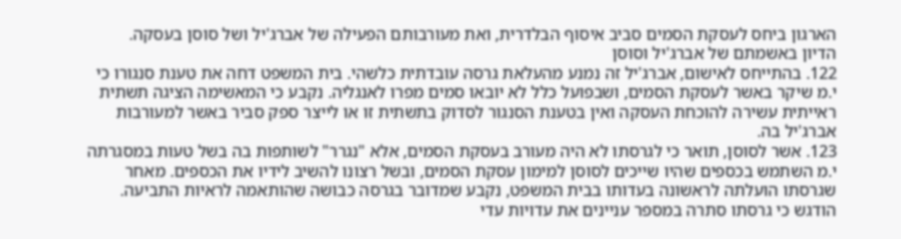הארגון ביחס לעסקת הסמים סביב איסוף הבלדרית, ואת מעורבותם הפעילה של אברג'יל ושל סוסן בעסקה.
הדיון באשמתם של אברג'יל וסוסן
122. בהתייחס לאישום, אברג'יל זה נמנע מהעלאת גרסה עובדתית כלשהי. בית המשפט דחה את טענת סנגורו כי י.מ שיקר באשר לעסקת הסמים, ושבפועל כלל לא יובאו סמים מפרו לאנגליה. נקבע כי המאשימה הציגה תשתית ראייתית עשירה להוכחת העסקה ואין בטענת הסנגור לסדוק בתשתית זו או לייצר ספק סביר באשר למעורבות אברג'יל בה.
123. אשר לסוסן, תואר כי לגרסתו לא היה מעורב בעסקת הסמים, אלא "נגרר" לשותפות בה בשל טעות במסגרתה י.מ השתמש בכספים שהיו שייכים לסוסן למימון עסקת הסמים, ובשל רצונו להשיב לידיו את הכספים. מאחר שגרסתו הועלתה לראשונה בעדותו בבית המשפט, נקבע שמדובר בגרסה כבושה שהותאמה לראיות התביעה. הודגש כי גרסתו סתרה במספר עניינים את עדויות עדי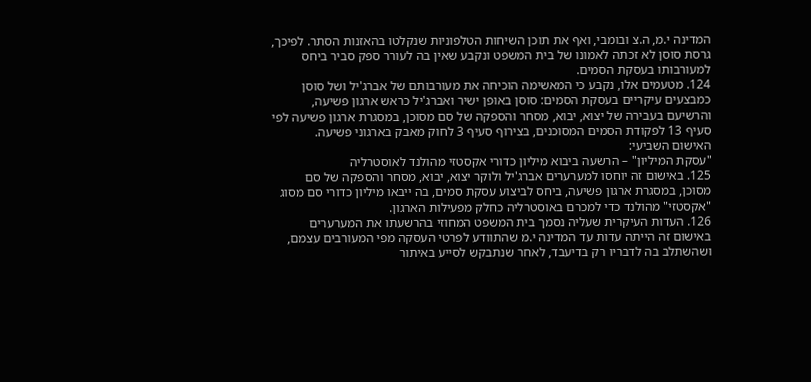המדינה י.מ, ה.צ ובומבי, ואף את תוכן השיחות הטלפוניות שנקלטו בהאזנות הסתר. לפיכך, גרסת סוסן לא זכתה לאמונו של בית המשפט ונקבע שאין בה לעורר ספק סביר ביחס למעורבותו בעסקת הסמים.
124. מטעמים אלו, נקבע כי המאשימה הוכיחה את מעורבותם של אברג'יל ושל סוסן כמבצעים עיקריים בעסקת הסמים: סוסן באופן ישיר ואברג'יל כראש ארגון פשיעה, והרשיעם בעבירה של יצוא, יבוא, מסחר והספקה של סם מסוכן, במסגרת ארגון פשיעה לפי סעיף 13 לפקודת הסמים המסוכנים, בצירוף סעיף 3 לחוק מאבק בארגוני פשיעה.
האישום השביעי:
"עסקת המיליון" – הרשעה ביבוא מיליון כדורי אקסטזי מהולנד לאוסטרליה
125. באישום זה יוחסו למערערים אברג'יל ולוקר יצוא, יבוא, מסחר והספקה של סם מסוכן, במסגרת ארגון פשיעה, ביחס לביצוע עסקת סמים, בה ייבאו מיליון כדורי סם מסוג "אקסטזי" מהולנד כדי למכרם באוסטרליה כחלק מפעילות הארגון.
126. העדות העיקרית שעליה נסמך בית המשפט המחוזי בהרשעתו את המערערים באישום זה הייתה עדות עד המדינה י.מ שהתוודע לפרטי העסקה מפי המעורבים עצמם, ושהשתלב בה לדבריו רק בדיעבד, לאחר שנתבקש לסייע באיתור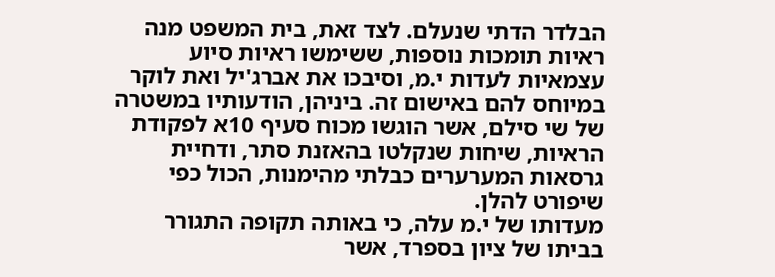הבלדר הדתי שנעלם. לצד זאת, בית המשפט מנה ראיות תומכות נוספות, ששימשו ראיות סיוע עצמאיות לעדות י.מ, וסיבכו את אברג'יל ואת לוקר במיוחס להם באישום זה. ביניהן, הודעותיו במשטרה של שי סילם, אשר הוגשו מכוח סעיף 10א לפקודת הראיות, שיחות שנקלטו בהאזנת סתר, ודחיית גרסאות המערערים כבלתי מהימנות, הכול כפי שיפורט להלן.
מעדותו של י.מ עלה, כי באותה תקופה התגורר בביתו של ציון בספרד, אשר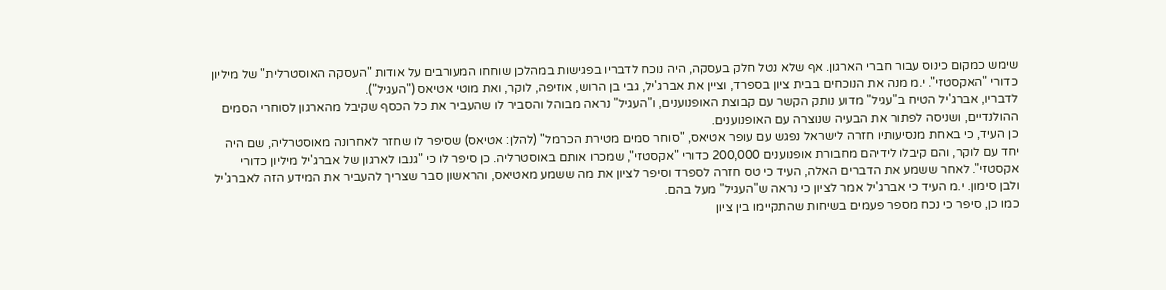שימש כמקום כינוס עבור חברי הארגון. אף שלא נטל חלק בעסקה, היה נוכח לדבריו בפגישות במהלכן שוחחו המעורבים על אודות "העסקה האוסטרלית" של מיליון כדורי "האקסטזי". י.מ מנה את הנוכחים בבית ציון בספרד, וציין את אברג'יל, גבי בן הרוש, אוזיפה, לוקר, ואת מוטי אטיאס ("העגיל").
לדבריו, אברג'יל הטיח ב"עגיל" מדוע נותק הקשר עם קבוצת האופנוענים, ו"העגיל" נראה מבוהל והסביר לו שהעביר את כל הכסף שקיבל מהארגון לסוחרי הסמים ההולנדיים, ושניסה לפתור את הבעיה שנוצרה עם האופנוענים.
כן העיד, כי באחת מנסיעותיו חזרה לישראל נפגש עם עופר אטיאס, "סוחר סמים מטירת הכרמל" (להלן: אטיאס) שסיפר לו שחזר לאחרונה מאוסטרליה, שם היה יחד עם לוקר, והם קיבלו לידיהם מחבורת אופנוענים 200,000 כדורי "אקסטזי", שמכרו אותם באוסטרליה. כן סיפר לו כי "גנבו לארגון של אברג'יל מיליון כדורי אקסטזי". לאחר ששמע את הדברים האלה, העיד כי טס חזרה לספרד וסיפר לציון את מה ששמע מאטיאס, והראשון סבר שצריך להעביר את המידע הזה לאברג'יל ולבן סימון. י.מ העיד כי אברג'יל אמר לציון כי נראה ש"העגיל" מעל בהם.
כמו כן, סיפר כי נכח מספר פעמים בשיחות שהתקיימו בין ציון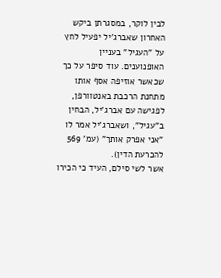לבין לוקר, במסגרתן ביקש האחרון שאברג'יל יפעיל לחץ על "העגיל" בעניין האופנוענים. עוד סיפר על כך שכאשר אוזיפה אסף אותו מתחנת הרכבת באנטוורפן, לפגישה עם אברג'יל, הבחין ב"עגיל", ושאברג'יל אמר לו "אני אפרק אותך" (עמ' 569 להכרעת הדין).
אשר לשי סילם, העיד כי הכירו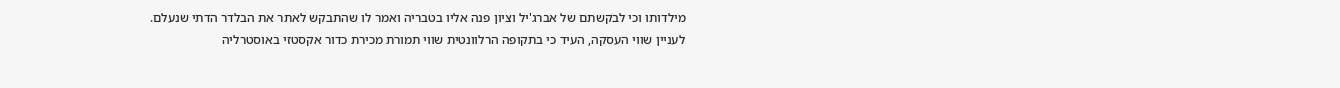מילדותו וכי לבקשתם של אברג'יל וציון פנה אליו בטבריה ואמר לו שהתבקש לאתר את הבלדר הדתי שנעלם.
לעניין שווי העסקה, העיד כי בתקופה הרלוונטית שווי תמורת מכירת כדור אקסטזי באוסטרליה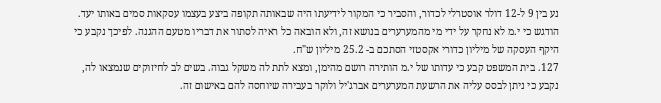נע בין 9 ל-12 דולר אוסטרלי לכדור, והסביר כי המקור לידיעתו היה שבאותה תקופה ביצע בעצמו עסקאות סמים באותו יעד. הודגש כי י.מ לא נחקר על ידי מי מהמערערים בנושא זה, ולא הובאה כל ראיה לסתור את דבריו מטעם ההגנה. לפיכך נקבע כי היקף העסקה של מיליון כדורי אקסטזי הסתכם ב- 25.2 מיליון ש"ח.
127. בית המשפט קבע כי עדותו של י.מ הותירה רושם מהימן, ומצא לתת לה משקל גבוה. בשים לב לחיזוקים שנמצאו לה, נקבע כי ניתן לבסס עליה את הרשעת המערערים אברג'יל ולוקר בעבירה שיוחסה להם באישום זה.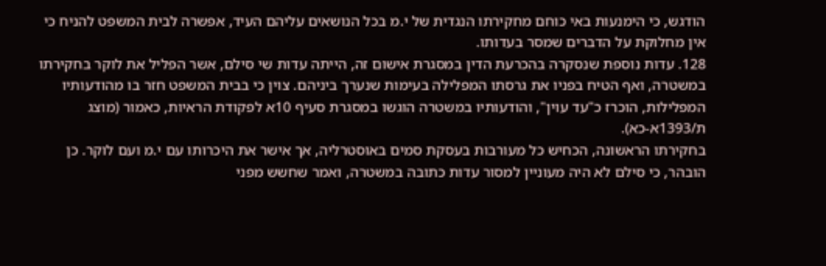הודגש, כי הימנעות באי כוחם מחקירתו הנגדית של י.מ בכל הנושאים עליהם העיד, אפשרה לבית המשפט להניח כי אין מחלוקת על הדברים שמסר בעדותו.
128. עדות נוספת שנסקרה בהכרעת הדין במסגרת אישום זה, הייתה עדות שי סילם, אשר הפליל את לוקר בחקירתו במשטרה, ואף הטיח בפניו את גרסתו המפלילה בעימות שנערך ביניהם. צוין כי בבית המשפט חזר בו מהודעותיו המפלילות, הוכרז כ"עד עוין", והודעותיו במשטרה הוגשו במסגרת סעיף 10א לפקודת הראיות, כאמור (מוצג ת/1393א-כא).
בחקירתו הראשונה, הכחיש כל מעורבות בעסקת סמים באוסטרליה, אך אישר את היכרותו עם י.מ ועם לוקר. כן הובהר, כי סילם לא היה מעוניין למסור עדות כתובה במשטרה, ואמר שחשש מפני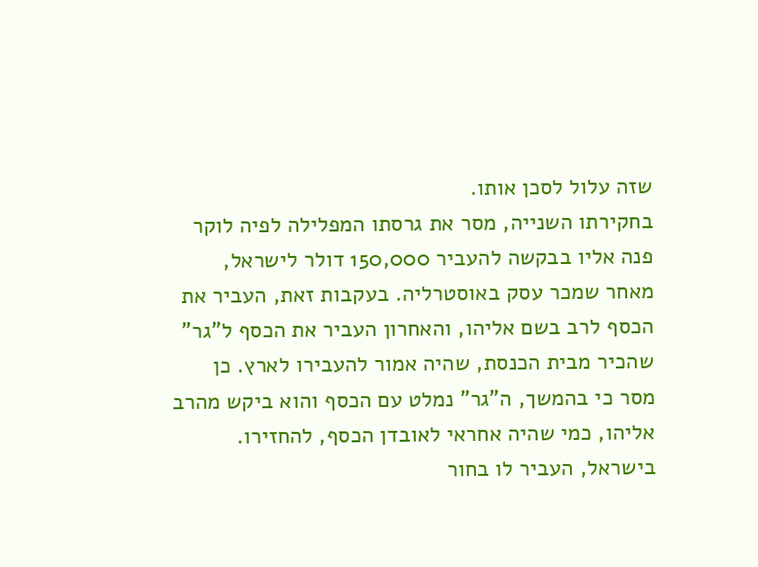שזה עלול לסכן אותו.
בחקירתו השנייה, מסר את גרסתו המפלילה לפיה לוקר פנה אליו בבקשה להעביר 150,000 דולר לישראל, מאחר שמכר עסק באוסטרליה. בעקבות זאת, העביר את הכסף לרב בשם אליהו, והאחרון העביר את הכסף ל"גר" שהכיר מבית הכנסת, שהיה אמור להעבירו לארץ. כן מסר כי בהמשך, ה"גר" נמלט עם הכסף והוא ביקש מהרב אליהו, כמי שהיה אחראי לאובדן הכסף, להחזירו. בישראל, העביר לו בחור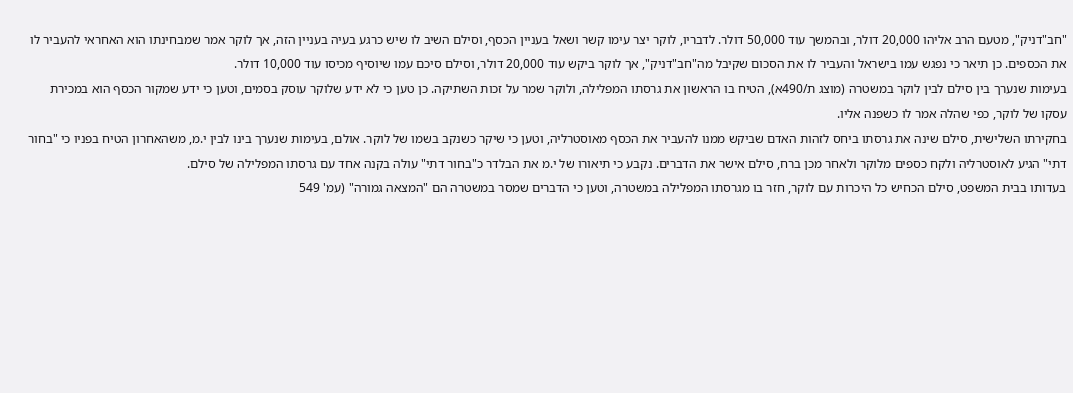"חב"דניק", מטעם הרב אליהו 20,000 דולר, ובהמשך עוד 50,000 דולר. לדבריו, לוקר יצר עימו קשר ושאל בעניין הכסף, וסילם השיב לו שיש כרגע בעיה בעניין הזה, אך לוקר אמר שמבחינתו הוא האחראי להעביר לו את הכספים. כן תיאר כי נפגש עמו בישראל והעביר לו את הסכום שקיבל מה"חב"דניק", אך לוקר ביקש עוד 20,000 דולר, וסילם סיכם עמו שיוסיף מכיסו עוד 10,000 דולר.
בעימות שנערך בין סילם לבין לוקר במשטרה (מוצג ת/490א), הטיח בו הראשון את גרסתו המפלילה, ולוקר שמר על זכות השתיקה. כן טען כי לא ידע שלוקר עוסק בסמים, וטען כי ידע שמקור הכסף הוא במכירת עסקו של לוקר, כפי שהלה אמר לו כשפנה אליו.
בחקירתו השלישית, סילם שינה את גרסתו ביחס לזהות האדם שביקש ממנו להעביר את הכסף מאוסטרליה, וטען כי שיקר כשנקב בשמו של לוקר. אולם, בעימות שנערך בינו לבין י.מ, משהאחרון הטיח בפניו כי "בחור דתי" הגיע לאוסטרליה ולקח כספים מלוקר ולאחר מכן ברח, סילם אישר את הדברים. נקבע כי תיאורו של י.מ את הבלדר כ"בחור דתי" עולה בקנה אחד עם גרסתו המפלילה של סילם.
בעדותו בבית המשפט, סילם הכחיש כל היכרות עם לוקר, חזר בו מגרסתו המפלילה במשטרה, וטען כי הדברים שמסר במשטרה הם "המצאה גמורה" (עמ' 549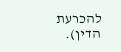להכרעת הדין).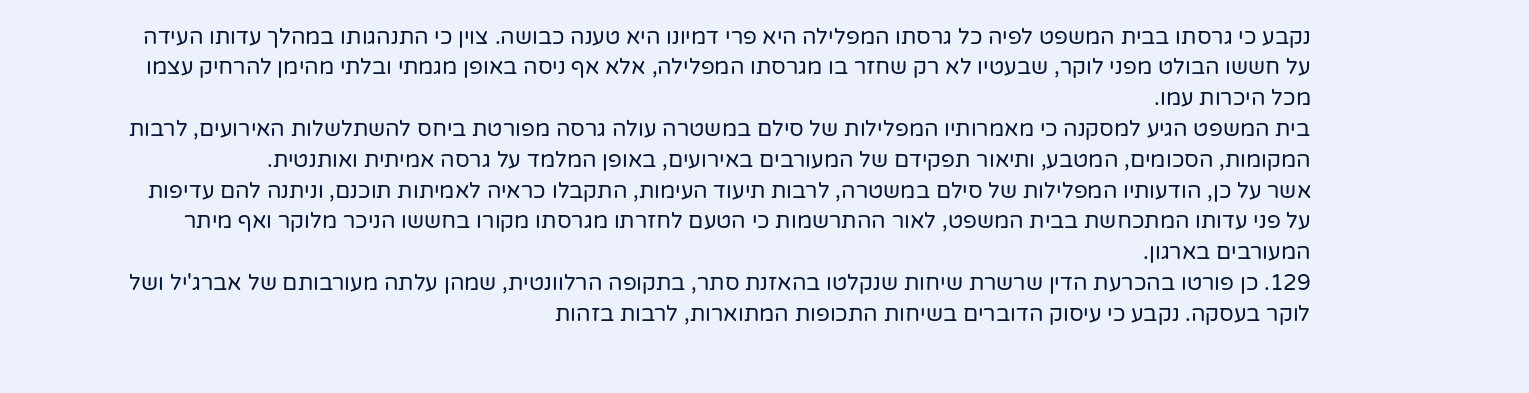נקבע כי גרסתו בבית המשפט לפיה כל גרסתו המפלילה היא פרי דמיונו היא טענה כבושה. צוין כי התנהגותו במהלך עדותו העידה על חששו הבולט מפני לוקר, שבעטיו לא רק שחזר בו מגרסתו המפלילה, אלא אף ניסה באופן מגמתי ובלתי מהימן להרחיק עצמו מכל היכרות עמו.
בית המשפט הגיע למסקנה כי מאמרותיו המפלילות של סילם במשטרה עולה גרסה מפורטת ביחס להשתלשלות האירועים, לרבות המקומות, הסכומים, המטבע, ותיאור תפקידם של המעורבים באירועים, באופן המלמד על גרסה אמיתית ואותנטית.
אשר על כן, הודעותיו המפלילות של סילם במשטרה, לרבות תיעוד העימות, התקבלו כראיה לאמיתות תוכנם, וניתנה להם עדיפות על פני עדותו המתכחשת בבית המשפט, לאור ההתרשמות כי הטעם לחזרתו מגרסתו מקורו בחששו הניכר מלוקר ואף מיתר המעורבים בארגון.
129. כן פורטו בהכרעת הדין שרשרת שיחות שנקלטו בהאזנת סתר, בתקופה הרלוונטית, שמהן עלתה מעורבותם של אברג'יל ושל לוקר בעסקה. נקבע כי עיסוק הדוברים בשיחות התכופות המתוארות, לרבות בזהות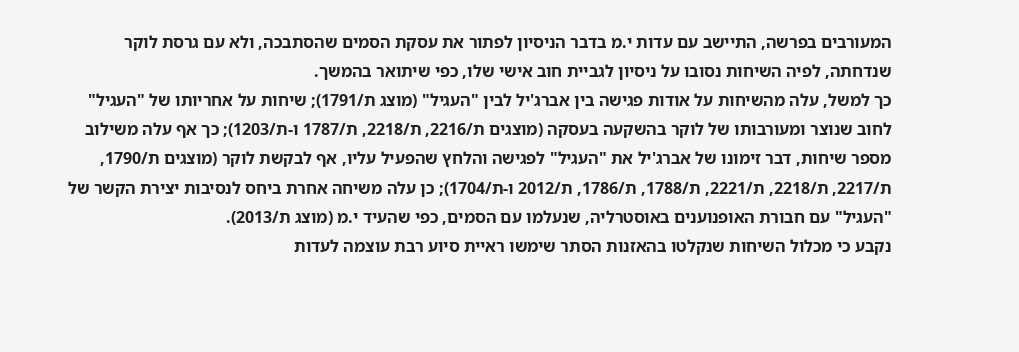המעורבים בפרשה, התיישב עם עדות י.מ בדבר הניסיון לפתור את עסקת הסמים שהסתבכה, ולא עם גרסת לוקר שנדחתה, לפיה השיחות נסובו על ניסיון לגביית חוב אישי שלו, כפי שיתואר בהמשך.
כך למשל, עלה מהשיחות על אודות פגישה בין אברג'יל לבין "העגיל" (מוצג ת/1791); שיחות על אחריותו של "העגיל" לחוב שנוצר ומעורבותו של לוקר בהשקעה בעסקה (מוצגים ת/2216, ת/2218, ת/1787 ו-ת/1203); כך אף עלה משילוב מספר שיחות, דבר זימונו של אברג'יל את "העגיל" לפגישה והלחץ שהפעיל עליו, אף לבקשת לוקר (מוצגים ת/1790, ת/2217, ת/2218, ת/2221, ת/1788, ת/1786, ת/2012 ו-ת/1704); כן עלה משיחה אחרת ביחס לנסיבות יצירת הקשר של "העגיל" עם חבורת האופנוענים באוסטרליה, שנעלמו עם הסמים, כפי שהעיד י.מ (מוצג ת/2013).
נקבע כי מכלול השיחות שנקלטו בהאזנות הסתר שימשו ראיית סיוע רבת עוצמה לעדות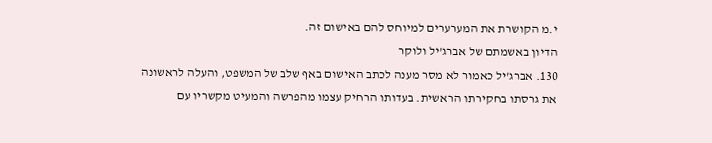י.מ הקושרת את המערערים למיוחס להם באישום זה.
הדיון באשמתם של אברג'יל ולוקר
130. אברג'יל כאמור לא מסר מענה לכתב האישום באף שלב של המשפט, והעלה לראשונה את גרסתו בחקירתו הראשית. בעדותו הרחיק עצמו מהפרשה והמעיט מקשריו עם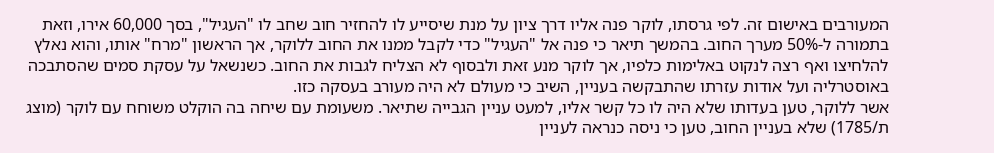המעורבים באישום זה. לפי גרסתו, לוקר פנה אליו דרך ציון על מנת שיסייע לו להחזיר חוב שחב לו "העגיל", בסך 60,000 אירו, וזאת בתמורה ל-50% מערך החוב. בהמשך תיאר כי פנה אל "העגיל" כדי לקבל ממנו את החוב ללוקר, אך הראשון "מרח" אותו, והוא נאלץ להלחיצו ואף רצה לנקוט באלימות כלפיו, אך לוקר מנע זאת ולבסוף לא הצליח לגבות את החוב. כשנשאל על עסקת סמים שהסתבכה באוסטרליה ועל אודות עזרתו שהתבקשה בעניין, השיב כי מעולם לא היה מעורב בעסקה כזו.
אשר ללוקר, טען בעדותו שלא היה לו כל קשר אליו, למעט עניין הגבייה שתיאר. משעומת עם שיחה בה הוקלט משוחח עם לוקר (מוצג ת/1785) שלא בעניין החוב, טען כי ניסה כנראה לעניין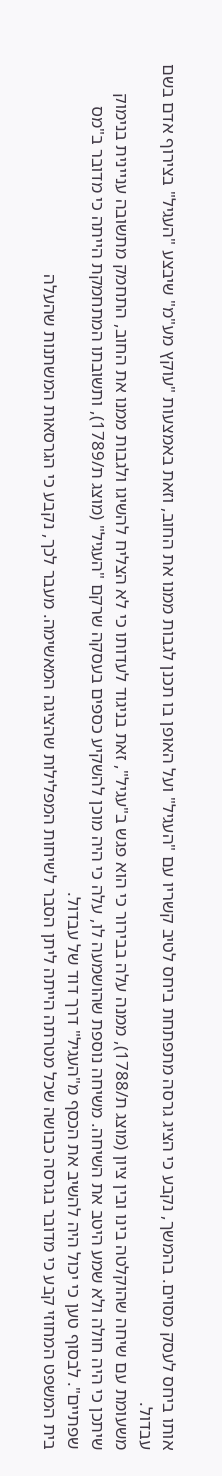אותו ביחס לעסק מסוים. בהמשך, נקבע כי הציג גרסה מתפתחת ביחס לטיב קשריו עם "העגיל" ועל האופן בו תכנן לגבות ממנו את החוב, וזאת באמצעות "עוקץ מע"מ" שיבצע "העגיל" בצירוף אדם בשם עבדול.
משעומת עם שיחה שהוקלטה בינו ובין ציון (מוצג ת/1788), ממנה עלה בבירור כי הוא פגש ב"עגיל", זאת בניגוד לעדותו כי לא הצליח להשיגו ולגבות ממנו את החוב, התחמק מתשובה עניינית בנימוק שיתכן כי היה חולה ולא שמע היטב את השיחה. משיחה נוספת שהושמעה לו, עלה כי היה מוכן להשקיע כספים בעסקה שרקם "העגיל" (מוצג ת/1789), ותשובתו המתחמקת הייתה כי מדובר ב"מס שפתיים". לבסוף טען כי יכול היה להשיב את הכסף מ"העגיל" דרך דוד של עבדול.
בית המשפט המחוזי קבע כי מדובר בגרסה כבושה שכל מטרתה הייתה ליתן הסבר לשיחות המפלילות שהציגה המאשימה. מעבר לכך, נקבע כי הגרסאות המשתנות שהעלה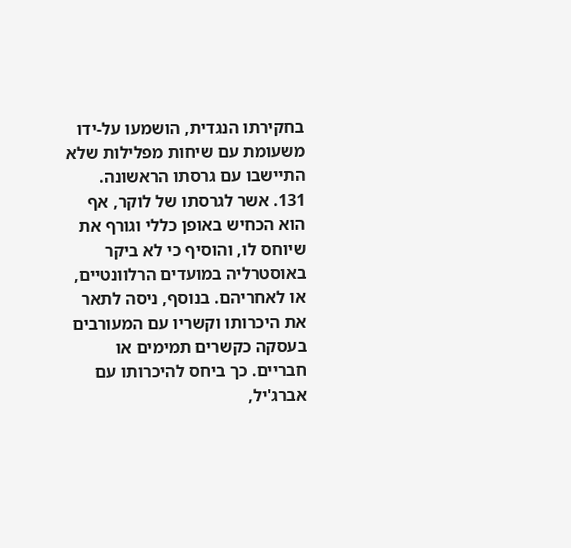בחקירתו הנגדית, הושמעו על-ידו משעומת עם שיחות מפלילות שלא התיישבו עם גרסתו הראשונה.
131. אשר לגרסתו של לוקר, אף הוא הכחיש באופן כללי וגורף את שיוחס לו, והוסיף כי לא ביקר באוסטרליה במועדים הרלוונטיים, או לאחריהם. בנוסף, ניסה לתאר את היכרותו וקשריו עם המעורבים בעסקה כקשרים תמימים או חבריים. כך ביחס להיכרותו עם אברג'יל,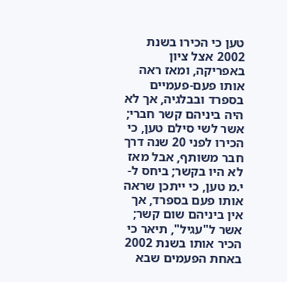טען כי הכירו בשנת 2002 אצל ציון באפריקה, ומאז ראה אותו פעם-פעמיים בספרד ובבלגיה, אך לא היה ביניהם קשר חברי; אשר לשי סילם טען, כי הכירו לפני 20 שנה דרך חבר משותף, אבל מאז לא היו בקשר; ביחס ל-י.מ טען, כי ייתכן שראה אותו פעם בספרד, אך אין ביניהם שום קשר; אשר ל"עגיל", תיאר כי הכיר אותו בשנת 2002 באחת הפעמים שבא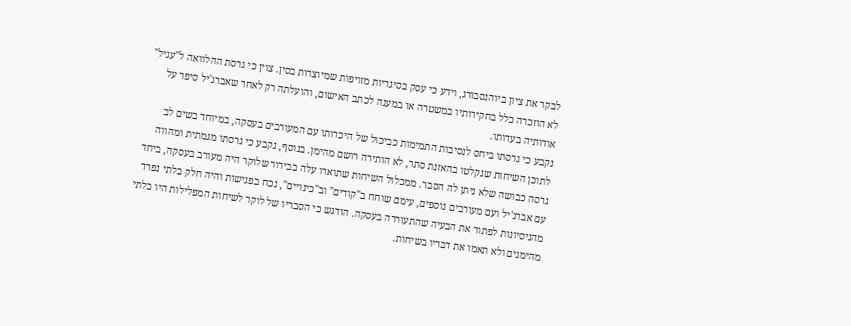לבקר את ציון ביוהנסבורג, וידע כי עסק בסיגריות מזויפות שמיוצרות בסין. צוין כי גרסת ההלוואה ל"עגיל" לא הוזכרה כלל בחקירותיו במשטרה או במענה לכתב האישום, והועלתה רק לאחר שאברג'יל סיפר על אודותיה בעדותו.
נקבע כי גרסתו ביחס לנסיבות התמימות כביכול של היכרותו עם המעורבים בעסקה, במיוחד בשים לב לתוכן השיחות שנקלטו בהאזנת סתר, לא הותירה רושם מהימן. בנוסף, נקבע כי גרסתו מגמתית ומהווה גרסה כבושה שלא ניתן לה הסבר. ממכלול השיחות שתוארו עלה בבירור שלוקר היה מעורב בעסקה, ביחד עם אברג'יל ועם מעורבים נוספים, עימם שוחח ב"קודים" וב"כינויים", נכח בפגישות והיה חלק בלתי נפרד מהניסיונות לפתור את הבעיה שהתעוררה בעסקה. הודגש כי הסבריו של לוקר לשיחות המפלילות היו בלתי מהימנים ולא תאמו את דבריו בשיחות.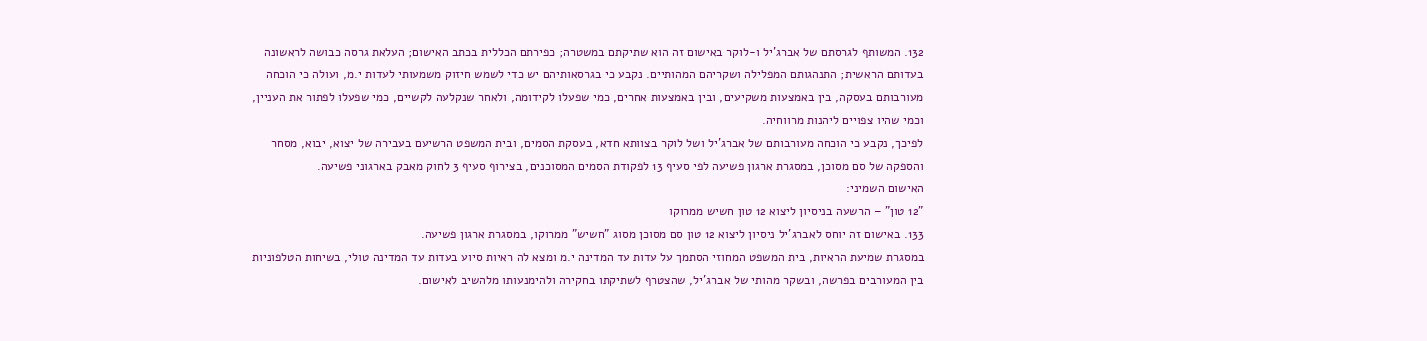132. המשותף לגרסתם של אברג'יל ו-לוקר באישום זה הוא שתיקתם במשטרה; כפירתם הכללית בכתב האישום; העלאת גרסה כבושה לראשונה בעדותם הראשית; התנהגותם המפלילה ושקריהם המהותיים. נקבע כי בגרסאותיהם יש כדי לשמש חיזוק משמעותי לעדות י.מ, ועולה כי הוכחה מעורבותם בעסקה, בין באמצעות משקיעים, ובין באמצעות אחרים, כמי שפעלו לקידומה, ולאחר שנקלעה לקשיים, כמי שפעלו לפתור את העניין, וכמי שהיו צפויים ליהנות מרווחיה.
לפיכך, נקבע כי הוכחה מעורבותם של אברג'יל ושל לוקר בצוותא חדא, בעסקת הסמים, ובית המשפט הרשיעם בעבירה של יצוא, יבוא, מסחר והספקה של סם מסוכן, במסגרת ארגון פשיעה לפי סעיף 13 לפקודת הסמים המסוכנים, בצירוף סעיף 3 לחוק מאבק בארגוני פשיעה.
האישום השמיני:
"12 טון" – הרשעה בניסיון ליצוא 12 טון חשיש ממרוקו
133. באישום זה יוחס לאברג'יל ניסיון ליצוא 12 טון סם מסוכן מסוג "חשיש" ממרוקו, במסגרת ארגון פשיעה.
במסגרת שמיעת הראיות, בית המשפט המחוזי הסתמך על עדות עד המדינה י.מ ומצא לה ראיות סיוע בעדות עד המדינה טולי, בשיחות הטלפוניות בין המעורבים בפרשה, ובשקר מהותי של אברג'יל, שהצטרף לשתיקתו בחקירה ולהימנעותו מלהשיב לאישום.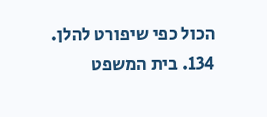הכול כפי שיפורט להלן.
134. בית המשפט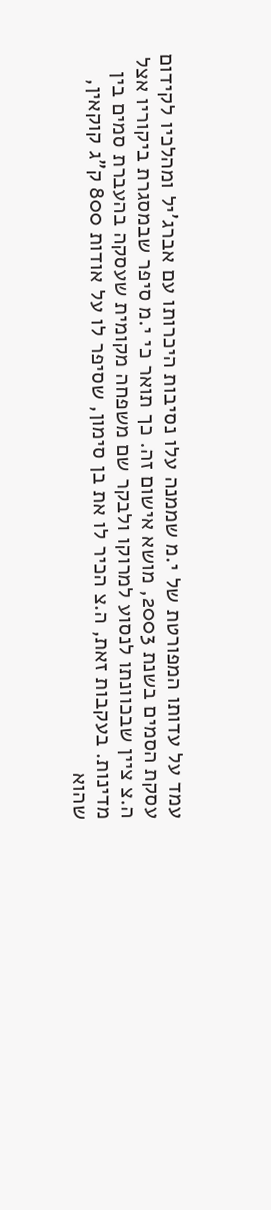עמד על עדותו המפורטת של י.מ שממנה עלו נסיבות היכרותו עם אברג'יל ומהלכיו לקידום עסקת הסמים בשנת 2003, מושא אישום זה. כך תואר כי י.מ סיפר שבמסגרת ביקוריו אצל ה.צ ציין שבכוונתו לנסוע למרוקו ולבקר שם משפחה מקומית שעסקה בהעברת סמים בין מדינות. בעקבות זאת, ה.צ הכיר לו את בן סימון, שסיפר לו על אודות 800 ק"ג קוקאין, שהוא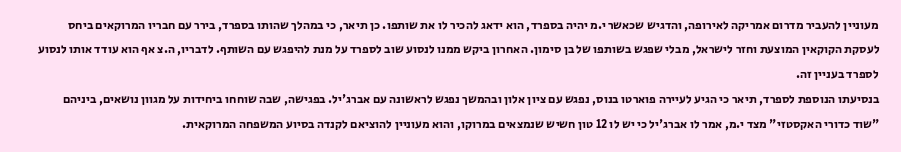מעוניין להעביר מדרום אמריקה לאירופה, והדגיש שכאשר י.מ יהיה בספרד, הוא ידאג להכיר לו את שותפו. כן תיאר, כי במהלך שהותו בספרד, בירר עם חבריו המרוקאים ביחס לעסקת הקוקאין המוצעת וחזר לישראל, מבלי שפגש בשותפו של בן סימון. האחרון ביקש ממנו לנסוע שוב לספרד על מנת להיפגש עם השותף. לדבריו, ה.צ אף הוא עודד אותו לנסוע לספרד בעניין זה.
בנסיעתו הנוספת לספרד, תיאר כי הגיע לעיירה פוארטו בנוס, נפגש עם ציון אלון ובהמשך נפגש לראשונה עם אברג'יל. בפגישה, שבה שוחחו ביחידות על מגוון נושאים, ביניהם "שוד כדורי האקסטזי" מצד י.מ, אמר לו אברג'יל כי יש לו 12 טון חשיש שנמצאים במרוקו, והוא מעוניין להוציאם לקנדה בסיוע המשפחה המרוקאית.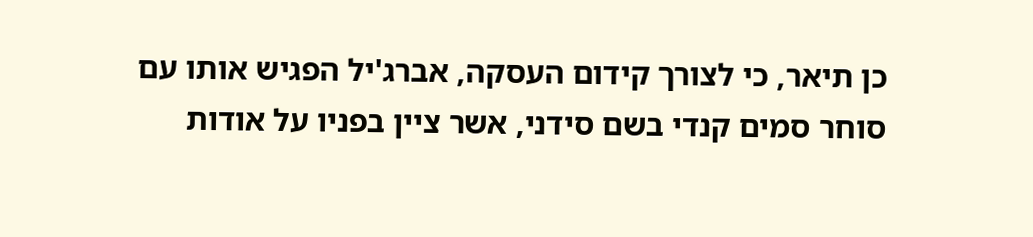כן תיאר, כי לצורך קידום העסקה, אברג'יל הפגיש אותו עם סוחר סמים קנדי בשם סידני, אשר ציין בפניו על אודות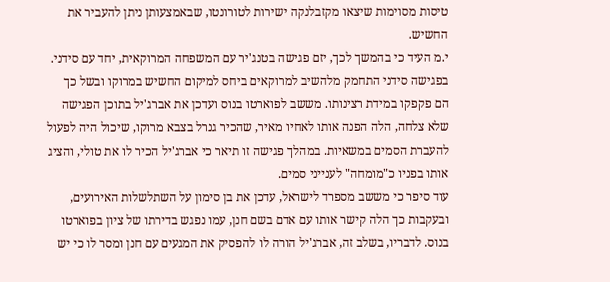טיסות מסוימות שיצאו מקזבלנקה ישירות לטורונטו, שבאמצעותן ניתן להעביר את החשיש.
י.מ העיד כי בהמשך לכך, יזם פגישה בטנג'יר עם המשפחה המרוקאית, יחד עם סידני. בפגישה סידני התחמק מלהשיב למרוקאים ביחס למיקום החשיש במרוקו ובשל כך הם פקפקו במידת רצינותו. מששב לפוארטו בנוס ועדכן את אברג'יל בתוכן הפגישה שלא צלחה, הלה הפנה אותו לאחיו מאיר, שהכיר גנרל בצבא מרוקו, שיכול היה לפעול להעברת הסמים במשאיות. במהלך פגישה זו תיאר כי אברג'יל הכיר לו את טולי, והציג אותו בפניו כ"מומחה" לענייני סמים.
עוד סיפר כי מששב מספרד לישראל, עדכן את בן סימון על השתלשלות האירועים, ובעקבות כך הלה קישר אותו עם אדם בשם חנן, עמו נפגש בדירתו של ציון בפוארטו בנוס. לדבריו, בשלב זה, אברג'יל הורה לו להפסיק את המגעים עם חנן ומסר לו כי יש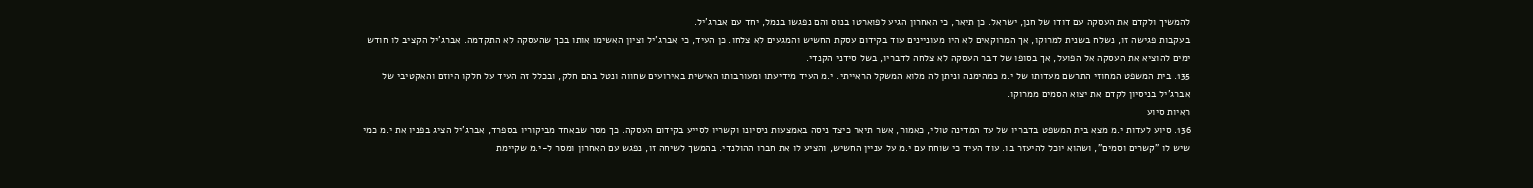להמשיך ולקדם את העסקה עם דודו של חנן, ישראל. כן תיאר, כי האחרון הגיע לפוארטו בנוס והם נפגשו בנמל, יחד עם אברג'יל.
בעקבות פגישה זו, נשלח בשנית למרוקו, אך המרוקאים לא היו מעוניינים עוד בקידום עסקת החשיש והמגעים לא צלחו. כן העיד, כי אברג'יל וציון האשימו אותו בכך שהעסקה לא התקדמה. אברג'יל הקציב לו חודש ימים להוציא את העסקה אל הפועל, אך בסופו של דבר העסקה לא צלחה לדבריו, בשל סידני הקנדי.
135. בית המשפט המחוזי התרשם מעדותו של י.מ כמהימנה וניתן לה מלוא המשקל הראייתי. י.מ העיד מידיעתו ומעורבותו האישית באירועים שחווה ונטל בהם חלק, ובכלל זה העיד על חלקו היוזם והאקטיבי של אברג'יל בניסיון לקדם את יצוא הסמים ממרוקו.
ראיות סיוע
136. סיוע לעדות י.מ מצא בית המשפט בדבריו של עד המדינה טולי, כאמור, אשר תיאר כיצד ניסה באמצעות ניסיונו וקשריו לסייע בקידום העסקה. כך מסר שבאחד מביקוריו בספרד, אברג'יל הציג בפניו את י.מ כמי שיש לו "קשרים וסמים", ושהוא יוכל להיעזר בו. עוד העיד כי שוחח עם י.מ על עניין החשיש, והציע לו את חברו ההולנדי. בהמשך לשיחה זו, נפגש עם האחרון ומסר ל-י.מ שקיימת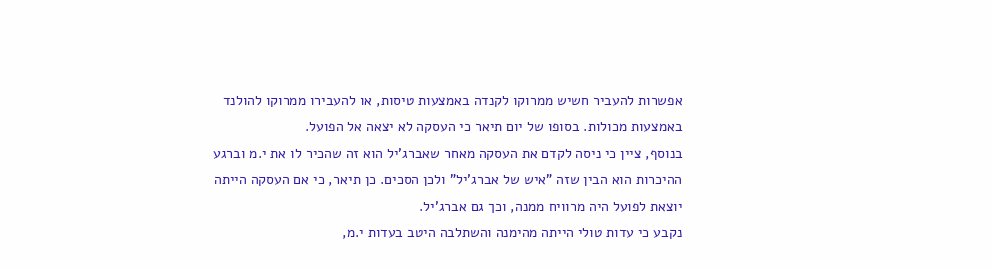אפשרות להעביר חשיש ממרוקו לקנדה באמצעות טיסות, או להעבירו ממרוקו להולנד באמצעות מכולות. בסופו של יום תיאר כי העסקה לא יצאה אל הפועל.
בנוסף, ציין כי ניסה לקדם את העסקה מאחר שאברג'יל הוא זה שהכיר לו את י.מ וברגע ההיכרות הוא הבין שזה "איש של אברג'יל" ולכן הסכים. כן תיאר, כי אם העסקה הייתה יוצאת לפועל היה מרוויח ממנה, וכך גם אברג'יל.
נקבע כי עדות טולי הייתה מהימנה והשתלבה היטב בעדות י.מ,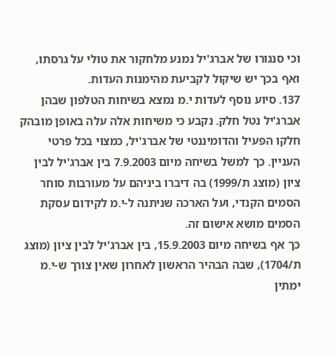וכי סנגורו של אברג'יל נמנע מלחקור את טולי על גרסתו, ואף בכך יש שיקול לקביעת מהימנות העדות.
137. סיוע נוסף לעדות י.מ נמצא בשיחות הטלפון שבהן אברג'יל נטל חלק. נקבע כי משיחות אלה עלה באופן מובהק חלקו הפעיל והדומיננטי של אברג'יל, כמצוי בכל פרטי העניין. כך למשל בשיחה מיום 7.9.2003 בין אברג'יל לבין ציון (מוצג ת/1999) בה דיברו ביניהם על מעורבות סוחר הסמים הקנדי, ועל הארכה שניתנה ל-י.מ לקידום עסקת הסמים מושא אישום זה.
כך אף בשיחה מיום 15.9.2003, בין אברג'יל לבין ציון (מוצג ת/1704), שבה הבהיר הראשון לאחרון שאין צורך ש-י.מ ימתין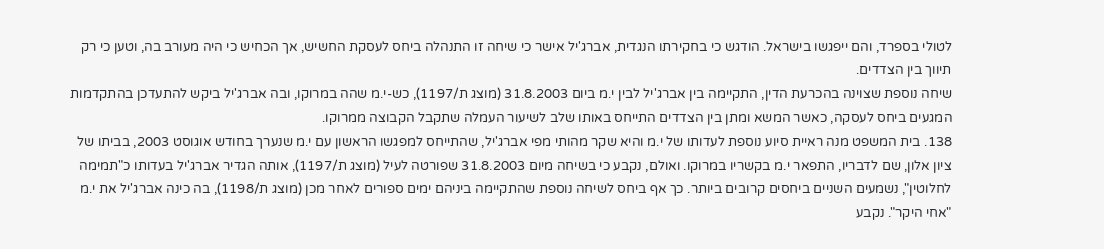לטולי בספרד, והם ייפגשו בישראל. הודגש כי בחקירתו הנגדית, אברג'יל אישר כי שיחה זו התנהלה ביחס לעסקת החשיש, אך הכחיש כי היה מעורב בה, וטען כי רק תיווך בין הצדדים.
שיחה נוספת שצוינה בהכרעת הדין, התקיימה בין אברג'יל לבין י.מ ביום 31.8.2003 (מוצג ת/1197), כש-י.מ שהה במרוקו, ובה אברג'יל ביקש להתעדכן בהתקדמות המגעים ביחס לעסקה, כאשר המשא ומתן בין הצדדים התייחס באותו שלב לשיעור העמלה שתקבל הקבוצה ממרוקו.
138. בית המשפט מנה ראיית סיוע נוספת לעדותו של י.מ והיא שקר מהותי מפי אברג'יל, שהתייחס למפגשו הראשון עם י.מ שנערך בחודש אוגוסט 2003, בביתו של ציון אלון, שם לדבריו, התפאר י.מ בקשריו במרוקו. ואולם, נקבע כי בשיחה מיום 31.8.2003 שפורטה לעיל (מוצג ת/1197), אותה הגדיר אברג'יל בעדותו כ"תמימה לחלוטין", נשמעים השניים ביחסים קרובים ביותר. כך אף ביחס לשיחה נוספת שהתקיימה ביניהם ימים ספורים לאחר מכן (מוצג ת/1198), בה כינה אברג'יל את י.מ "אחי היקר". נקבע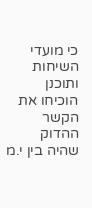כי מועדי השיחות ותוכנן הוכיחו את הקשר ההדוק שהיה בין י.מ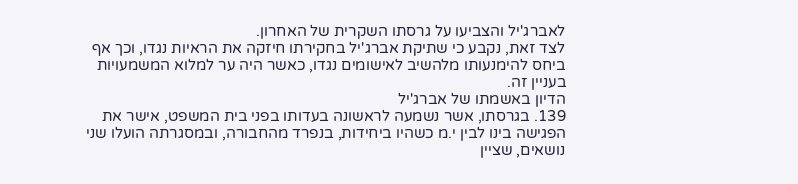לאברג'יל והצביעו על גרסתו השקרית של האחרון.
לצד זאת, נקבע כי שתיקת אברג'יל בחקירתו חיזקה את הראיות נגדו, וכך אף ביחס להימנעותו מלהשיב לאישומים נגדו, כאשר היה ער למלוא המשמעויות בעניין זה.
הדיון באשמתו של אברג'יל
139. בגרסתו, אשר נשמעה לראשונה בעדותו בפני בית המשפט, אישר את הפגישה בינו לבין י.מ כשהיו ביחידות, בנפרד מהחבורה, ובמסגרתה הועלו שני נושאים, שציין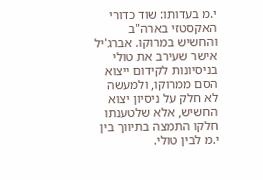י.מ בעדותו: שוד כדורי האקסטזי בארה"ב והחשיש במרוקו. אברג'יל אישר שעירב את טולי בניסיונות לקידום ייצוא הסם ממרוקו, ולמעשה לא חלק על ניסיון יצוא החשיש, אלא שלטענתו חלקו התמצה בתיווך בין י.מ לבין טולי.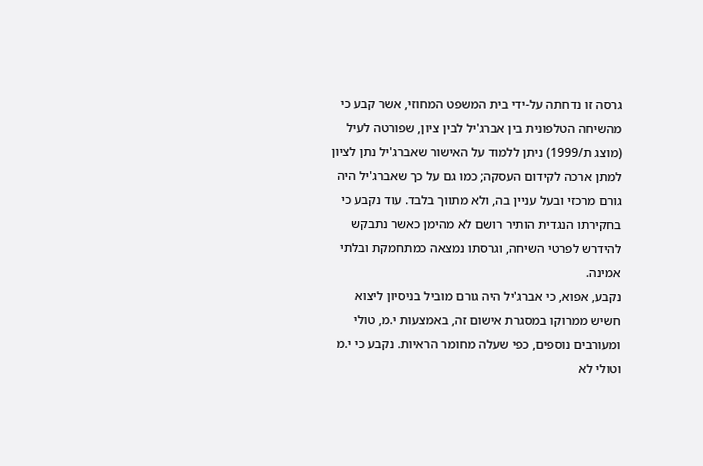גרסה זו נדחתה על-ידי בית המשפט המחוזי, אשר קבע כי מהשיחה הטלפונית בין אברג'יל לבין ציון, שפורטה לעיל (מוצג ת/1999) ניתן ללמוד על האישור שאברג'יל נתן לציון למתן ארכה לקידום העסקה; כמו גם על כך שאברג'יל היה גורם מרכזי ובעל עניין בה, ולא מתווך בלבד. עוד נקבע כי בחקירתו הנגדית הותיר רושם לא מהימן כאשר נתבקש להידרש לפרטי השיחה, וגרסתו נמצאה כמתחמקת ובלתי אמינה.
נקבע, אפוא, כי אברג'יל היה גורם מוביל בניסיון ליצוא חשיש ממרוקו במסגרת אישום זה, באמצעות י.מ, טולי ומעורבים נוספים, כפי שעלה מחומר הראיות. נקבע כי י.מ וטולי לא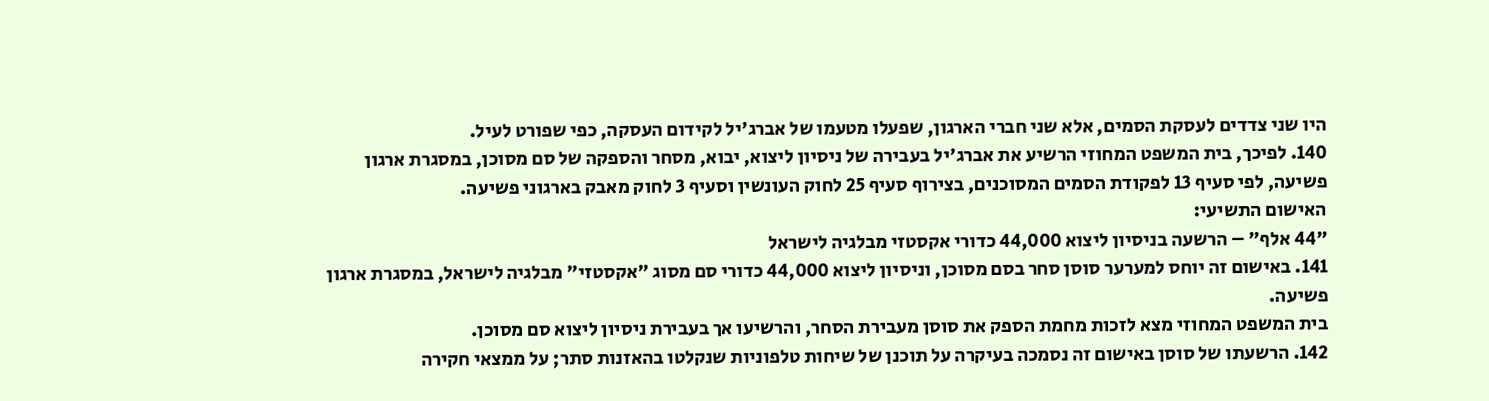היו שני צדדים לעסקת הסמים, אלא שני חברי הארגון, שפעלו מטעמו של אברג'יל לקידום העסקה, כפי שפורט לעיל.
140. לפיכך, בית המשפט המחוזי הרשיע את אברג'יל בעבירה של ניסיון ליצוא, יבוא, מסחר והספקה של סם מסוכן, במסגרת ארגון פשיעה, לפי סעיף 13 לפקודת הסמים המסוכנים, בצירוף סעיף 25 לחוק העונשין וסעיף 3 לחוק מאבק בארגוני פשיעה.
האישום התשיעי:
"44 אלף" – הרשעה בניסיון ליצוא 44,000 כדורי אקסטזי מבלגיה לישראל
141. באישום זה יוחס למערער סוסן סחר בסם מסוכן, וניסיון ליצוא 44,000 כדורי סם מסוג "אקסטזי" מבלגיה לישראל, במסגרת ארגון פשיעה.
בית המשפט המחוזי מצא לזכות מחמת הספק את סוסן מעבירת הסחר, והרשיעו אך בעבירת ניסיון ליצוא סם מסוכן.
142. הרשעתו של סוסן באישום זה נסמכה בעיקרה על תוכנן של שיחות טלפוניות שנקלטו בהאזנות סתר; על ממצאי חקירה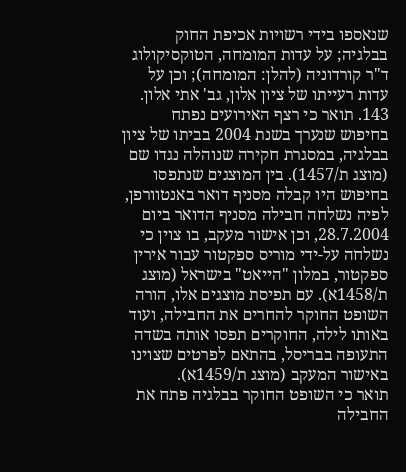שנאספו בידי רשויות אכיפת החוק בבלגיה; על עדות המומחה, הטוקסיקולוג ד"ר קורדוניה (להלן: המומחה); וכן על עדות רעייתו של ציון אלון, גב' אתי אלון.
143. תואר כי רצף האירועים נפתח בחיפוש שנערך בשנת 2004 בביתו של ציון בבלגיה, במסגרת חקירה שנוהלה נגדו שם (מוצג ת/1457). בין המוצגים שנתפסו בחיפוש היו קבלה מסניף דואר באנטוורפן, לפיה נשלחה חבילה מסניף הדואר ביום 28.7.2004, וכן אישור מעקב, בו צוין כי נשלחה על-ידי מוריס ספקטור עבור אירין ספקטור, במלון "הייאט" בישראל (מוצג ת/1458א). עם תפיסת מוצגים אלו, הורה השופט החוקר להחרים את החבילה, ועוד באותו לילה, החוקרים תפסו אותה בשדה התעופה בבריסל, בהתאם לפרטים שצוינו באישור המעקב (מוצג ת/1459א).
תואר כי השופט החוקר בבלגיה פתח את החבילה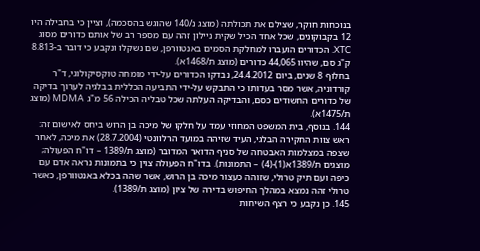בנוכחות חוקר, שצילם את תכולתה (מוצג נ/140 שהוגש בהסכמה), וציין כי בחבילה היו 12 בקבוקונים, שכל אחד הכיל שקית ניילון זהה עם מספר רב של אותם כדורים מסוג XTC. הכדורים הועברו למחלקת הסמים באנטוורפן, שם נשקלו ונקבע כי דובר ב-8.813 ק"ג סם, שהיוו 44,065 כדורים (מוצג ת/1468א).
בחלוף 8 שנים, ביום 24.4.2012, נבדקו הכדורים על-ידי מומחה טוקסיקולוגי, ד"ר קורדוניה, אשר מסר בעדותו כי התבקש על-ידי התביעה הכללית בבלגיה לערוך בדיקה של כדורים החשודים כסם, והבדיקה העלתה שכל טבליה הכילה 56 מ"ג MDMA (מוצג ת/1475א).
144. בנוסף, בית המשפט המחוזי עמד על חלקו של מיכה בן הרוש ביחס לאישום זה: ראש צוות החקירה הבלגי, העיד שזיהה במועד הרלוונטי (28.7.2004) את מיכה, לאחר שצפה במצלמות האבטחה של סניף הדואר המדובר (מוצג ת/1389 – דו"ח הפעולה; מוצגים ת/1389א(1)-(4) – התמונות). בדו"ח הפעולה צוין כי בתמונות נראה אדם עם כיפה ועם תיק טרולי, שזוהה כעצור מיכה בן הרוש, אשר שהה בכלא באנטוורפן, כאשר טרולי זהה נמצא במהלך החיפוש בדירה של ציון (מוצג ת/1389).
145. כן נקבע כי רצף השיחות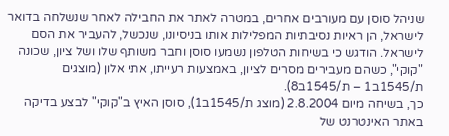שניהל סוסן עם מעורבים אחרים, במטרה לאתר את החבילה לאחר שנשלחה בדואר לישראל, הן ראיות נסיבתיות המפלילות אותו בניסיונו, שנכשל, להעביר את הסם לישראל. הודגש כי בשיחות הטלפון נשמעו סוסן וחבר משותף שלו ושל ציון, שכונה "קוקי", כשהם מעבירים מסרים לציון, באמצעות רעייתו, אתי אלון (מוצגים ת/1545ב1 – ת/1545ב8).
כך, בשיחה מיום 2.8.2004 (מוצג ת/1545ב1), סוסן האיץ ב"קוקי" לבצע בדיקה באתר האינטרנט של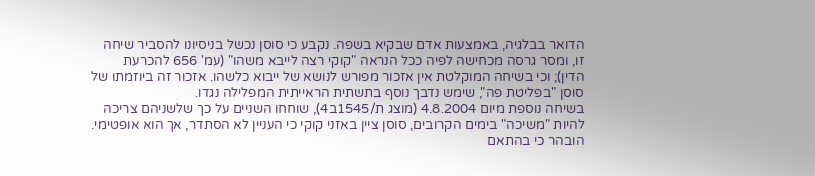הדואר בבלגיה, באמצעות אדם שבקיא בשפה. נקבע כי סוסן נכשל בניסיונו להסביר שיחה זו, ומסר גרסה מכחישה לפיה ככל הנראה "קוקי רצה לייבא משהו" (עמ' 656 להכרעת הדין); וכי בשיחה המוקלטת אין אזכור מפורש לנושא של ייבוא כלשהו. אזכור זה ביוזמתו של סוסן "בפליטת פה", שימש נדבך נוסף בתשתית הראייתית המפלילה נגדו.
בשיחה נוספת מיום 4.8.2004 (מוצג ת/1545ב4), שוחחו השניים על כך שלשניהם צריכה להיות "משיכה" בימים הקרובים, סוסן ציין באזני קוקי כי העניין לא הסתדר, אך הוא אופטימי. הובהר כי בהתאם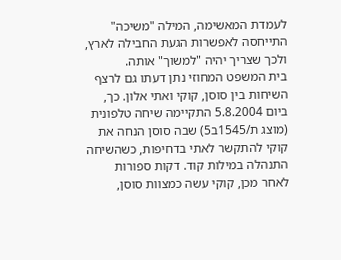לעמדת המאשימה, המילה "משיכה" התייחסה לאפשרות הגעת החבילה לארץ, ולכך שצריך יהיה "למשוך" אותה.
בית המשפט המחוזי נתן דעתו גם לרצף השיחות בין סוסן, קוקי ואתי אלון. כך, ביום 5.8.2004 התקיימה שיחה טלפונית (מוצג ת/1545ב5) שבה סוסן הנחה את קוקי להתקשר לאתי בדחיפות, כשהשיחה התנהלה במילות קוד. דקות ספורות לאחר מכן, קוקי עשה כמצוות סוסן,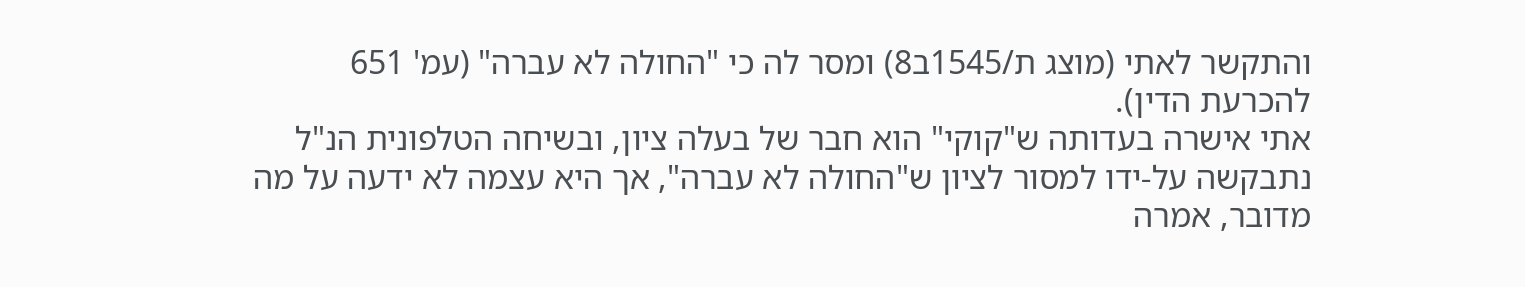והתקשר לאתי (מוצג ת/1545ב8) ומסר לה כי "החולה לא עברה" (עמ' 651 להכרעת הדין).
אתי אישרה בעדותה ש"קוקי" הוא חבר של בעלה ציון, ובשיחה הטלפונית הנ"ל נתבקשה על-ידו למסור לציון ש"החולה לא עברה", אך היא עצמה לא ידעה על מה מדובר, אמרה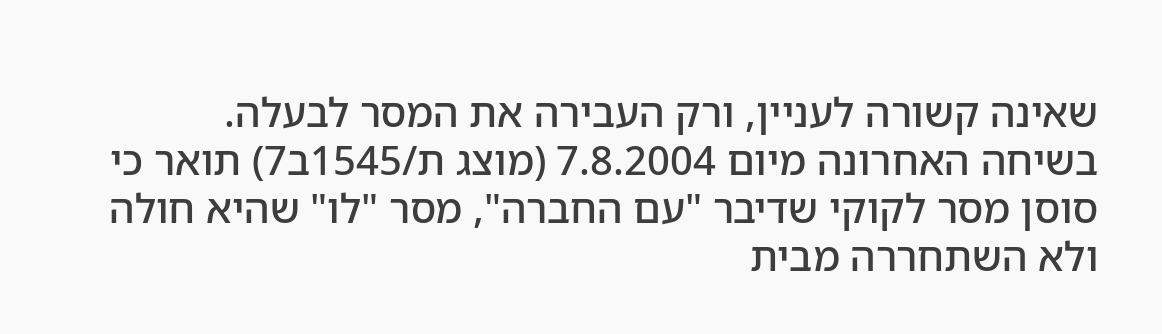שאינה קשורה לעניין, ורק העבירה את המסר לבעלה.
בשיחה האחרונה מיום 7.8.2004 (מוצג ת/1545ב7) תואר כי סוסן מסר לקוקי שדיבר "עם החברה", מסר "לו" שהיא חולה ולא השתחררה מבית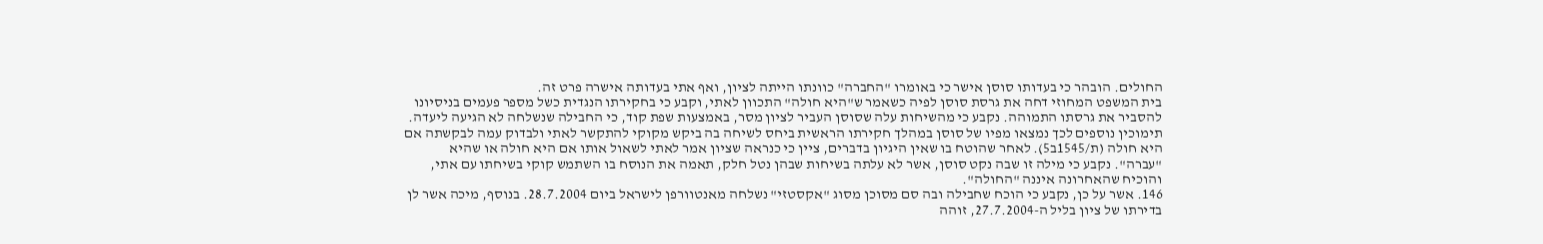החולים. הובהר כי בעדותו סוסן אישר כי באומרו "החברה" כוונתו הייתה לציון, ואף אתי בעדותה אישרה פרט זה.
בית המשפט המחוזי דחה את גרסת סוסן לפיה כשאמר ש"היא חולה" התכוון לאתי, וקבע כי בחקירתו הנגדית כשל מספר פעמים בניסיונו להסביר את גרסתו התמוהה. נקבע כי מהשיחות עלה שסוסן העביר לציון מסר, באמצעות שפת קוד, כי החבילה שנשלחה לא הגיעה ליעדה.
תימוכין נוספים לכך נמצאו מפיו של סוסן במהלך חקירתו הראשית ביחס לשיחה בה ביקש מקוקי להתקשר לאתי ולבדוק עמה לבקשתה אם היא חולה (ת/1545ב5). לאחר שהוטח בו שאין היגיון בדברים, ציין כי כנראה שציון אמר לאתי לשאול אותו אם היא חולה או שהיא "עברה". נקבע כי מילה זו שבה נקט סוסן, אשר לא עלתה בשיחות שבהן נטל חלק, תאמה את הנוסח בו השתמש קוקי בשיחתו עם אתי, והוכיח שהאחרונה איננה "החולה".
146. אשר על כן, נקבע כי הוכח שחבילה ובה סם מסוכן מסוג "אקסטזי" נשלחה מאנטוורפן לישראל ביום 28.7.2004. בנוסף, מיכה אשר לן בדירתו של ציון בליל ה-27.7.2004, זוהה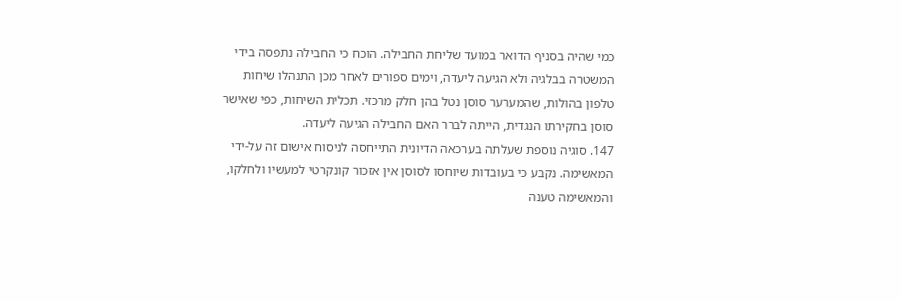כמי שהיה בסניף הדואר במועד שליחת החבילה. הוכח כי החבילה נתפסה בידי המשטרה בבלגיה ולא הגיעה ליעדה, וימים ספורים לאחר מכן התנהלו שיחות טלפון בהולות, שהמערער סוסן נטל בהן חלק מרכזי. תכלית השיחות, כפי שאישר סוסן בחקירתו הנגדית, הייתה לברר האם החבילה הגיעה ליעדה.
147. סוגיה נוספת שעלתה בערכאה הדיונית התייחסה לניסוח אישום זה על-ידי המאשימה. נקבע כי בעובדות שיוחסו לסוסן אין אזכור קונקרטי למעשיו ולחלקו, והמאשימה טענה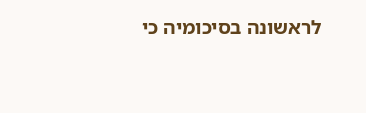לראשונה בסיכומיה כי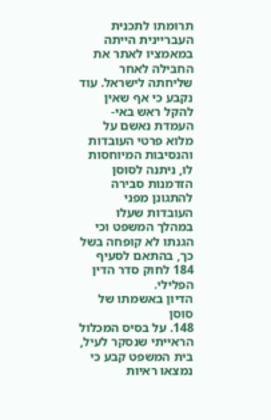תרומתו לתכנית העבריינית הייתה במאמציו לאתר את החבילה לאחר שליחתה לישראל. עוד נקבע כי אף שאין להקל ראש באי-העמדת נאשם על מלוא פרטי העובדות והנסיבות המיוחסות לו, ניתנה לסוסן הזדמנות סבירה להתגונן מפני העובדות שעלו במהלך המשפט וכי הגנתו לא קופחה בשל כך, בהתאם לסעיף 184 לחוק סדר הדין הפלילי.
הדיון באשמתו של סוסן
148. על בסיס המכלול הראייתי שנסקר לעיל, בית המשפט קבע כי נמצאו ראיות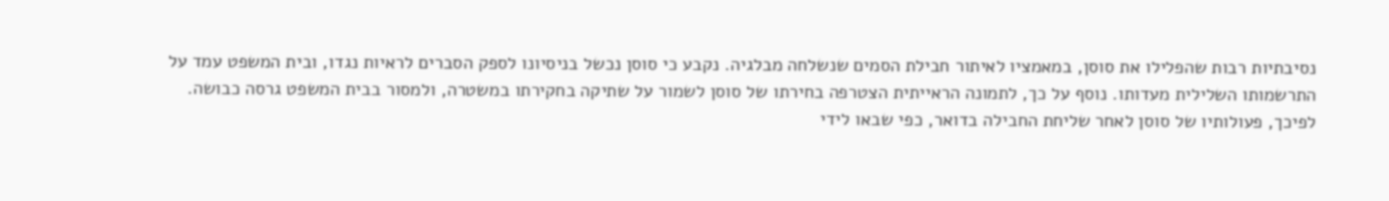נסיבתיות רבות שהפלילו את סוסן, במאמציו לאיתור חבילת הסמים שנשלחה מבלגיה. נקבע כי סוסן נכשל בניסיונו לספק הסברים לראיות נגדו, ובית המשפט עמד על התרשמותו השלילית מעדותו. נוסף על כך, לתמונה הראייתית הצטרפה בחירתו של סוסן לשמור על שתיקה בחקירתו במשטרה, ולמסור בבית המשפט גרסה כבושה.
לפיכך, פעולותיו של סוסן לאחר שליחת החבילה בדואר, כפי שבאו לידי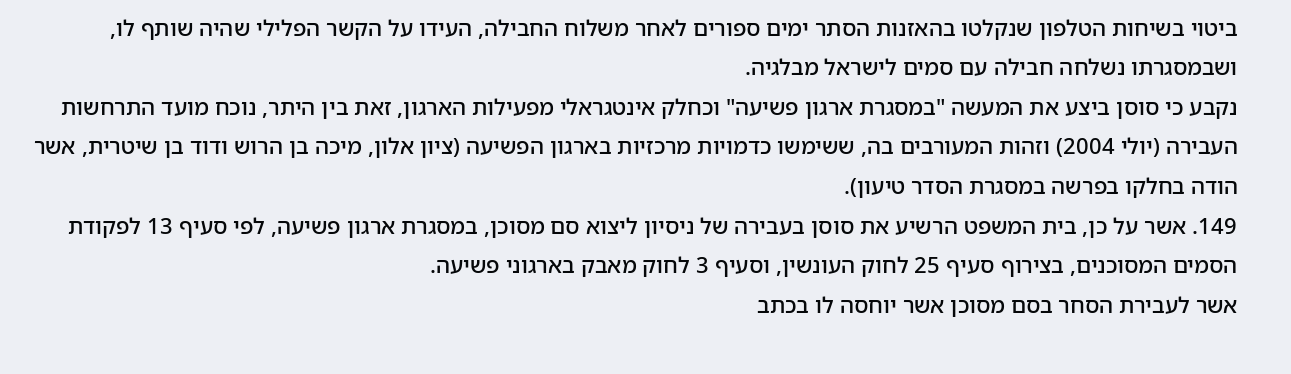ביטוי בשיחות הטלפון שנקלטו בהאזנות הסתר ימים ספורים לאחר משלוח החבילה, העידו על הקשר הפלילי שהיה שותף לו, ושבמסגרתו נשלחה חבילה עם סמים לישראל מבלגיה.
נקבע כי סוסן ביצע את המעשה "במסגרת ארגון פשיעה" וכחלק אינטגראלי מפעילות הארגון, זאת בין היתר, נוכח מועד התרחשות העבירה (יולי 2004) וזהות המעורבים בה, ששימשו כדמויות מרכזיות בארגון הפשיעה (ציון אלון, מיכה בן הרוש ודוד בן שיטרית, אשר הודה בחלקו בפרשה במסגרת הסדר טיעון).
149. אשר על כן, בית המשפט הרשיע את סוסן בעבירה של ניסיון ליצוא סם מסוכן, במסגרת ארגון פשיעה, לפי סעיף 13 לפקודת הסמים המסוכנים, בצירוף סעיף 25 לחוק העונשין, וסעיף 3 לחוק מאבק בארגוני פשיעה.
אשר לעבירת הסחר בסם מסוכן אשר יוחסה לו בכתב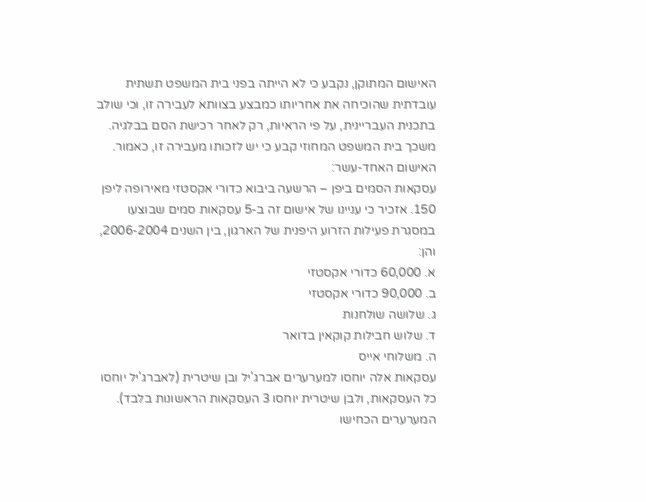האישום המתוקן, נקבע כי לא הייתה בפני בית המשפט תשתית עובדתית שהוכיחה את אחריותו כמבצע בצוותא לעבירה זו, וכי שולב בתכנית העבריינית, על פי הראיות, רק לאחר רכישת הסם בבלגיה. משכך בית המשפט המחוזי קבע כי יש לזכותו מעבירה זו, כאמור.
האישום האחד-עשר:
עסקאות הסמים ביפן – הרשעה ביבוא כדורי אקסטזי מאירופה ליפן
150. אזכיר כי עניינו של אישום זה ב-5 עסקאות סמים שבוצעו במסגרת פעילות הזרוע היפנית של הארגון, בין השנים 2006-2004, והן:
א. 60,000 כדורי אקסטזי
ב. 90,000 כדורי אקסטזי
ג. שלושה שולחנות
ד. שלוש חבילות קוקאין בדואר
ה. משלוחי אייס
עסקאות אלה יוחסו למערערים אברג'יל ובן שיטרית (לאברג'יל יוחסו כל העסקאות, ולבן שיטרית יוחסו 3 העסקאות הראשונות בלבד). המערערים הכחישו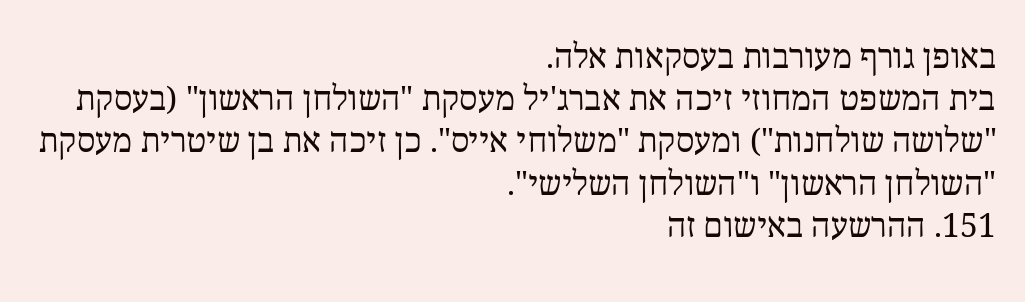באופן גורף מעורבות בעסקאות אלה.
בית המשפט המחוזי זיכה את אברג'יל מעסקת "השולחן הראשון" (בעסקת "שלושה שולחנות") ומעסקת "משלוחי אייס". כן זיכה את בן שיטרית מעסקת "השולחן הראשון" ו"השולחן השלישי".
151. ההרשעה באישום זה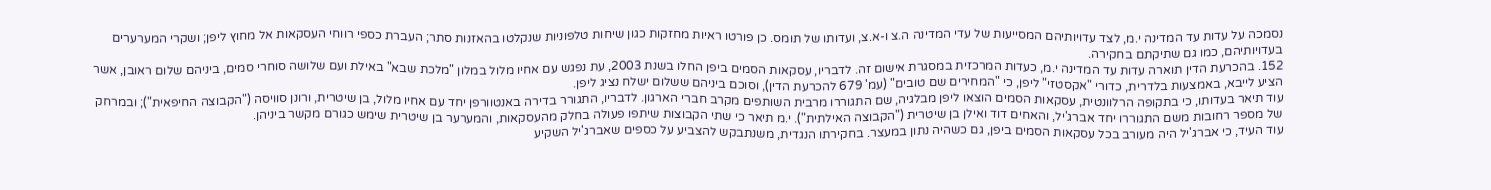נסמכה על עדות עד המדינה י.מ, לצד עדויותיהם המסייעות של עדי המדינה ה.צ ו-א.צ, ועדותו של תומס. כן פורטו ראיות מחזקות כגון שיחות טלפוניות שנקלטו בהאזנות סתר; העברת כספי רווחי העסקאות אל מחוץ ליפן; ושקרי המערערים בעדויותיהם, כמו גם שתיקתם בחקירה.
152. בהכרעת הדין תוארה עדות עד המדינה י.מ, כעדות המרכזית במסגרת אישום זה. לדבריו, עסקאות הסמים ביפן החלו בשנת 2003, עת נפגש עם אחיו מלול במלון "מלכת שבא" באילת ועם שלושה סוחרי סמים, ביניהם שלום ראובן, אשר הציע לייבא, באמצעות בלדרית, כדורי "אקסטזי" ליפן, כי "המחירים שם טובים" (עמ' 679 להכרעת הדין), וסוכם ביניהם ששלום ישלח נציג ליפן.
עוד תיאר בעדותו, כי בתקופה הרלוונטית, עסקאות הסמים הוצאו ליפן מבלגיה, שם התגוררו מרבית השותפים מקרב חברי הארגון. לדבריו, התגורר בדירה באנטוורפן יחד עם אחיו מלול, בן שיטרית, ורונן סוויסה ("הקבוצה החיפאית"); ובמרחק של מספר רחובות משם התגוררו יחד אברג'יל, והאחים דוד ואילן בן שיטרית ("הקבוצה האילתית"). י.מ תיאר כי שתי הקבוצות שיתפו פעולה בחלק מהעסקאות, והמערער בן שיטרית שימש כגורם מקשר ביניהן.
עוד העיד, כי אברג'יל היה מעורב בכל עסקאות הסמים ביפן, גם כשהיה נתון במעצר. בחקירתו הנגדית, משנתבקש להצביע על כספים שאברג'יל השקיע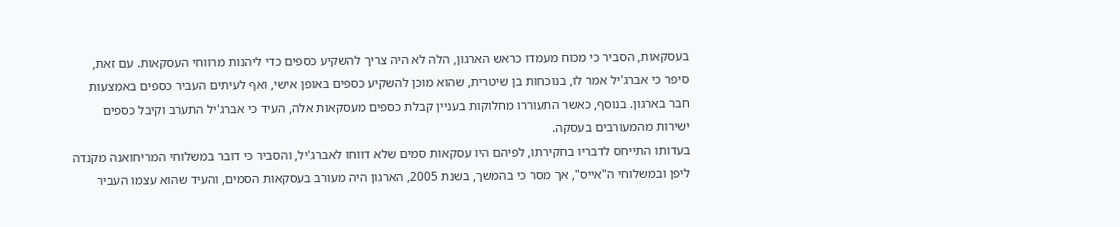בעסקאות, הסביר כי מכוח מעמדו כראש הארגון, הלה לא היה צריך להשקיע כספים כדי ליהנות מרווחי העסקאות. עם זאת, סיפר כי אברג'יל אמר לו, בנוכחות בן שיטרית, שהוא מוכן להשקיע כספים באופן אישי, ואף לעיתים העביר כספים באמצעות חבר בארגון. בנוסף, כאשר התעוררו מחלוקות בעניין קבלת כספים מעסקאות אלה, העיד כי אברג'יל התערב וקיבל כספים ישירות מהמעורבים בעסקה.
בעדותו התייחס לדבריו בחקירתו, לפיהם היו עסקאות סמים שלא דווחו לאברג'יל, והסביר כי דובר במשלוחי המריחואנה מקנדה ליפן ובמשלוחי ה"אייס", אך מסר כי בהמשך, בשנת 2005, הארגון היה מעורב בעסקאות הסמים, והעיד שהוא עצמו העביר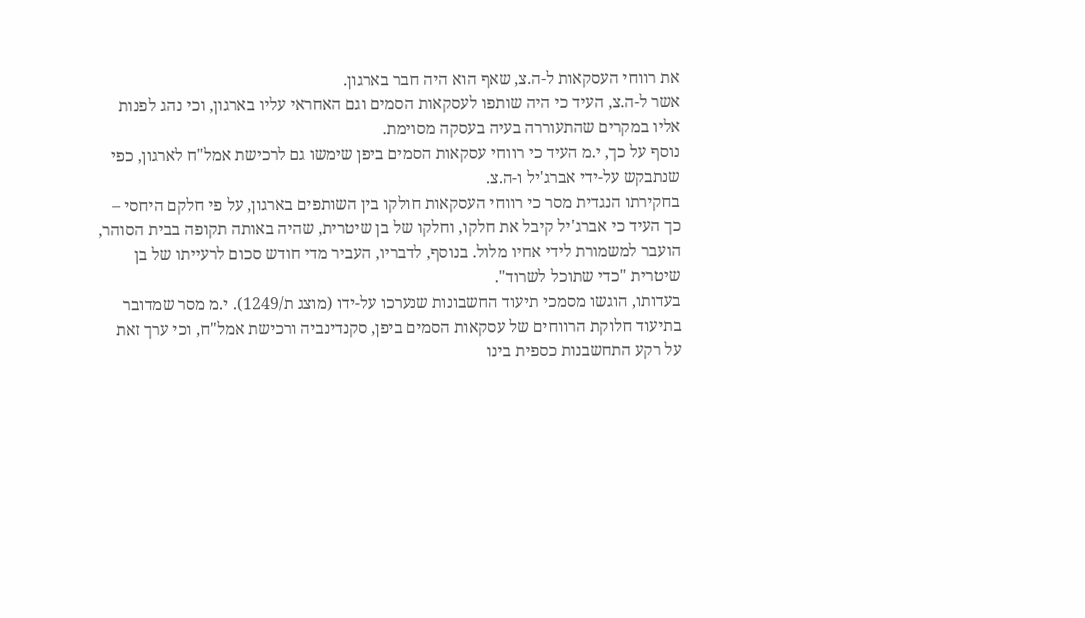את רווחי העסקאות ל-ה.צ, שאף הוא היה חבר בארגון.
אשר ל-ה.צ, העיד כי היה שותפו לעסקאות הסמים וגם האחראי עליו בארגון, וכי נהג לפנות אליו במקרים שהתעוררה בעיה בעסקה מסוימת.
נוסף על כך, י.מ העיד כי רווחי עסקאות הסמים ביפן שימשו גם לרכישת אמל"ח לארגון, כפי שנתבקש על-ידי אברג'יל ו-ה.צ.
בחקירתו הנגדית מסר כי רווחי העסקאות חולקו בין השותפים בארגון, על פי חלקם היחסי – כך העיד כי אברג'יל קיבל את חלקו, וחלקו של בן שיטרית, שהיה באותה תקופה בבית הסוהר, הועבר למשמורת לידי אחיו מלול. בנוסף, לדבריו, העביר מדי חודש סכום לרעייתו של בן שיטרית "כדי שתוכל לשרוד".
בעדותו, הוגשו מסמכי תיעוד החשבונות שנערכו על-ידו (מוצג ת/1249). י.מ מסר שמדובר בתיעוד חלוקת הרווחים של עסקאות הסמים ביפן, סקנדינביה ורכישת אמל"ח, וכי ערך זאת על רקע התחשבנות כספית בינו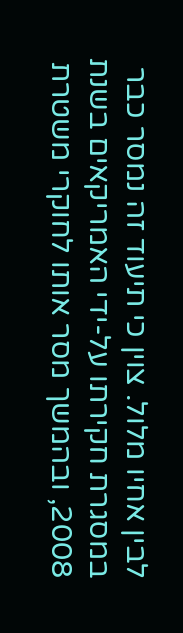לבין אחיו מלול. צוין כי תיעוד זה נמסר כבר במסגרת חקירתו על-ידי האמריקאים בשנת 2008, ובהמשך מסר אותו לחוקרי משטרת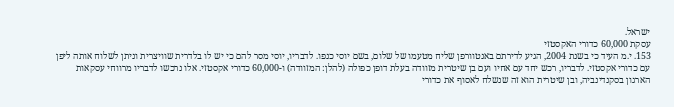ישראל.
עסקת 60,000 כדורי האקסטזי
153. י.מ העיד כי בשנת 2004, הגיע לדירתם באנטוורפן שליח מטעמו של שלום, בשם יוסי כנפו. לדבריו, יוסי מסר להם כי יש לו בלדרית שוויצרית וניתן לשלוח אותה ליפן עם כדורי אקסטזי. לדבריו, רכש יחד עם אחיו ועם בן שיטרית מזוודה בעלת דופן כפולה (להלן: המזוודה) ו-60,000 כדורי אקסטזי. אלו נרכשו לדבריו מרווחי עסקאות הארגון בסקנדינביה, ובן שיטרית הוא זה שנשלח לאסוף את כדורי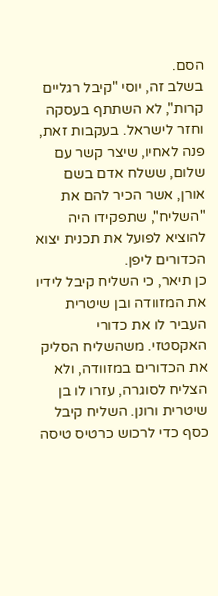הסם.
בשלב זה, יוסי "קיבל רגליים קרות", לא השתתף בעסקה וחזר לישראל. בעקבות זאת, פנה לאחיו, שיצר קשר עם שלום, ששלח אדם בשם אורן, אשר הכיר להם את "השליח", שתפקידו היה להוציא לפועל את תכנית יצוא הכדורים ליפן.
כן תיאר, כי השליח קיבל לידיו את המזוודה ובן שיטרית העביר לו את כדורי האקסטזי. משהשליח הסליק את הכדורים במזוודה, ולא הצליח לסוגרה, עזרו לו בן שיטרית ורונן. השליח קיבל כסף כדי לרכוש כרטיס טיסה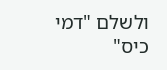ולשלם "דמי כיס"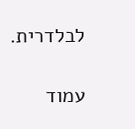לבלדרית.

עמוד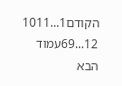הקודם1...1011
12...69עמוד הבא